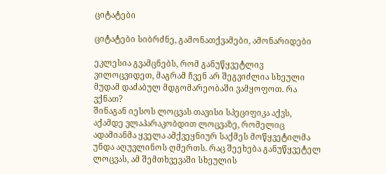ციტატები

ციტატები სიბრძნე, გამონათქვამები, ამონარიდები

ეკლესია გვამცნებს, რომ განუწყვეტლივ ვილოცვიდეთ, მაგრამ ჩვენ არ შეგვიძლია სხეული მუდამ დაძაბულ მდგომარეობაში ვამყოფოთ. რა ვქნათ?
შინაგან იესოს ლოცვას თავისი სპეციფიკა აქვს, აქამდე ვლაპარაკობდით ლოცვაზე, რომელიც ადამიანმა ყველა ამქვეყნიურ საქმეს მოწყვეტილმა უნდა აღუვლინოს ღმერთს. რაც შეეხება განუწყვეტელ ლოცვას, ამ შემთხვევაში სხეულის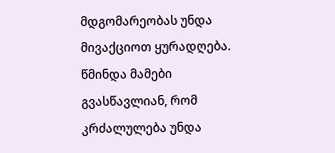მდგომარეობას უნდა მივაქციოთ ყურადღება. წმინდა მამები გვასწავლიან, რომ კრძალულება უნდა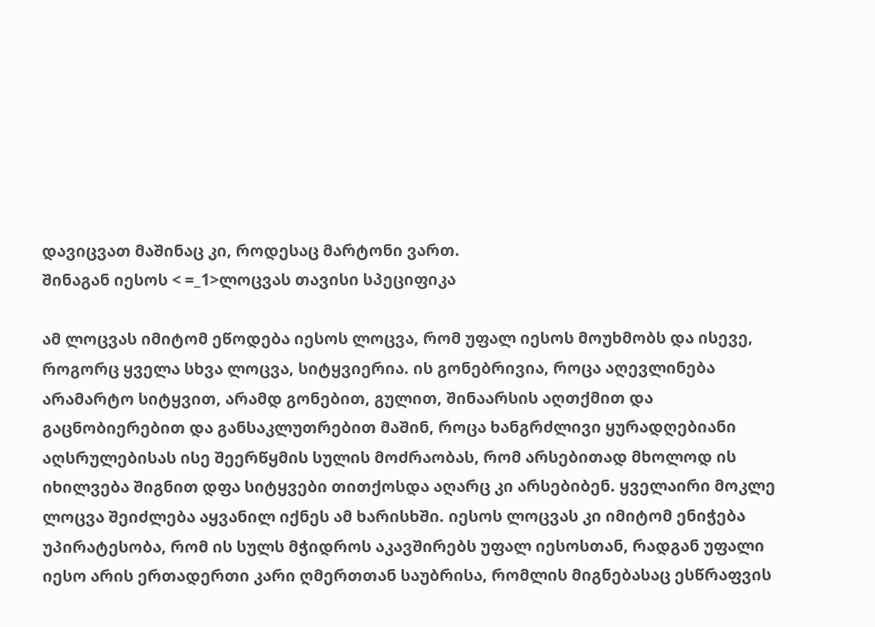დავიცვათ მაშინაც კი, როდესაც მარტონი ვართ.
შინაგან იესოს < =_1>ლოცვას თავისი სპეციფიკა

ამ ლოცვას იმიტომ ეწოდება იესოს ლოცვა, რომ უფალ იესოს მოუხმობს და ისევე, როგორც ყველა სხვა ლოცვა, სიტყვიერია. ის გონებრივია, როცა აღევლინება არამარტო სიტყვით, არამდ გონებით, გულით, შინაარსის აღთქმით და გაცნობიერებით და განსაკლუთრებით მაშინ, როცა ხანგრძლივი ყურადღებიანი აღსრულებისას ისე შეერწყმის სულის მოძრაობას, რომ არსებითად მხოლოდ ის იხილვება შიგნით დფა სიტყვები თითქოსდა აღარც კი არსებიბენ. ყველაირი მოკლე ლოცვა შეიძლება აყვანილ იქნეს ამ ხარისხში. იესოს ლოცვას კი იმიტომ ენიჭება უპირატესობა, რომ ის სულს მჭიდროს აკავშირებს უფალ იესოსთან, რადგან უფალი იესო არის ერთადერთი კარი ღმერთთან საუბრისა, რომლის მიგნებასაც ესწრაფვის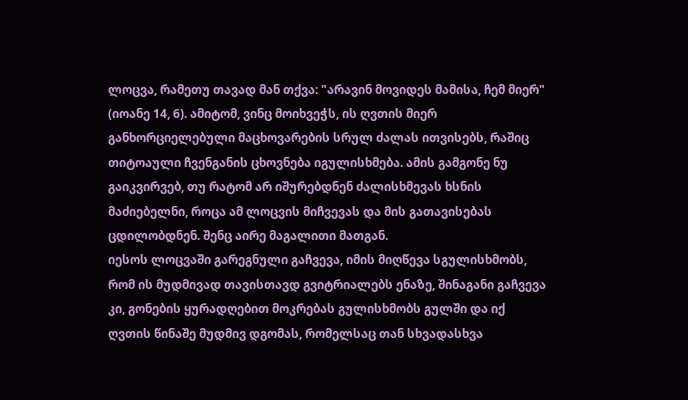ლოცვა, რამეთუ თავად მან თქვა: "არავინ მოვიდეს მამისა, ჩემ მიერ" (იოანე 14, 6). ამიტომ, ვინც მოიხვეჭს, ის ღვთის მიერ განხორციელებული მაცხოვარების სრულ ძალას ითვისებს, რაშიც თიტოაული ჩვენგანის ცხოვნება იგულისხმება. ამის გამგონე ნუ გაიკვირვებ, თუ რატომ არ იშურებდნენ ძალისხმევას ხსნის მაძიებელნი, როცა ამ ლოცვის მიჩვევას და მის გათავისებას ცდილობდნენ. შენც აირე მაგალითი მათგან.
იესოს ლოცვაში გარეგნული გაჩვევა, იმის მიღწევა სგულისხმობს, რომ ის მუდმივად თავისთავდ გვიტრიალებს ენაზე, შინაგანი გაჩვევა კი, გონების ყურადღებით მოკრებას გულისხმობს გულში და იქ ღვთის წინაშე მუდმივ დგომას, რომელსაც თან სხვადასხვა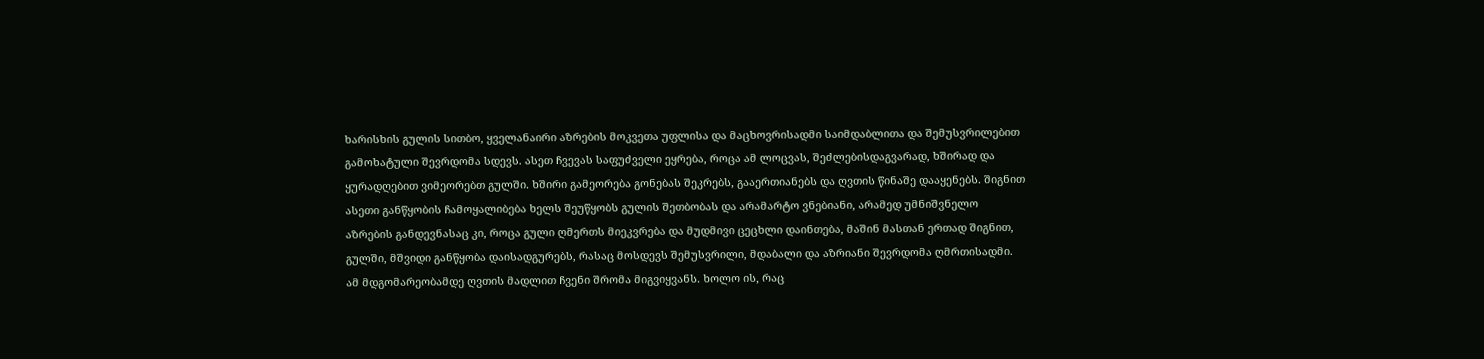ხარისხის გულის სითბო, ყველანაირი აზრების მოკვეთა უფლისა და მაცხოვრისადმი საიმდაბლითა და შემუსვრილებით გამოხატული შევრდომა სდევს. ასეთ ჩვევას საფუძველი ეყრება, როცა ამ ლოცვას, შეძლებისდაგვარად, ხშირად და ყურადღებით ვიმეორებთ გულში. ხშირი გამეორება გონებას შეკრებს, გააერთიანებს და ღვთის წინაშე დააყენებს. შიგნით ასეთი განწყობის ჩამოყალიბება ხელს შეუწყობს გულის შეთბობას და არამარტო ვნებიანი, არამედ უმნიშვნელო აზრების განდევნასაც კი, როცა გული ღმერთს მიეკვრება და მუდმივი ცეცხლი დაინთება, მაშინ მასთან ერთად შიგნით, გულში, მშვიდი განწყობა დაისადგურებს, რასაც მოსდევს შემუსვრილი, მდაბალი და აზრიანი შევრდომა ღმრთისადმი. ამ მდგომარეობამდე ღვთის მადლით ჩვენი შრომა მიგვიყვანს. ხოლო ის, რაც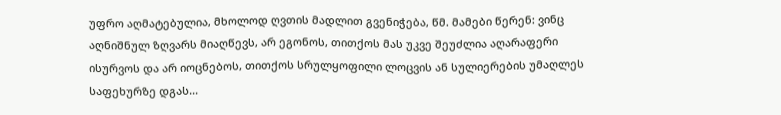უფრო აღმატებულია, მხოლოდ ღვთის მადლით გვენიჭება, წმ. მამები წერენ: ვინც აღნიშნულ ზღვარს მიაღწევს, არ ეგონოს, თითქოს მას უკვე შეუძლია აღარაფერი ისურვოს და არ იოცნებოს, თითქოს სრულყოფილი ლოცვის ან სულიერების უმაღლეს საფეხურზე დგას...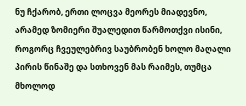ნუ ჩქარობ, ერთი ლოცვა მეორეს მიადევნო, არამედ ზომიერი შუალედით წარმოთქვი ისინი, როგორც ჩვეულებრივ საუბრობენ ხოლო მაღალი პირის წინაშე და სთხოვენ მას რაიმეს, თუმცა მხოლოდ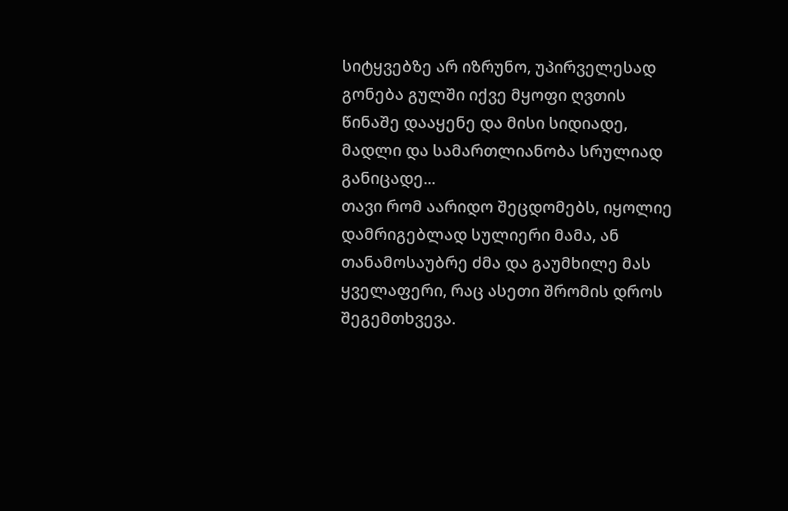სიტყვებზე არ იზრუნო, უპირველესად გონება გულში იქვე მყოფი ღვთის წინაშე დააყენე და მისი სიდიადე, მადლი და სამართლიანობა სრულიად განიცადე...
თავი რომ აარიდო შეცდომებს, იყოლიე დამრიგებლად სულიერი მამა, ან თანამოსაუბრე ძმა და გაუმხილე მას ყველაფერი, რაც ასეთი შრომის დროს შეგემთხვევა.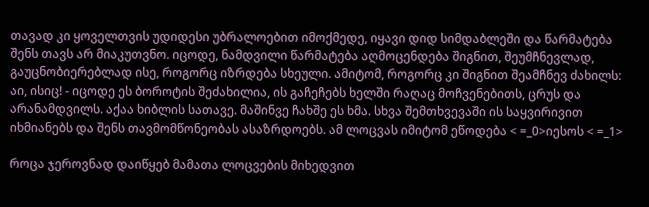თავად კი ყოველთვის უდიდესი უბრალოებით იმოქმედე, იყავი დიდ სიმდაბლეში და წარმატება შენს თავს არ მიაკუთვნო. იცოდე, ნამდვილი წარმატება აღმოცენდება შიგნით, შეუმჩნევლად, გაუცნობიერებლად ისე, როგორც იზრდება სხეული. ამიტომ, როგორც კი შიგნით შეამჩნევ ძახილს: აი, ისიც! - იცოდე ეს ბოროტის შეძახილია, ის გაჩეჩებს ხელში რაღაც მოჩვენებითს, ცრუს და არანამდვილს. აქაა ხიბლის სათავე. მაშინვე ჩახშე ეს ხმა. სხვა შემთხვევაში ის საყვირივით იხმიანებს და შენს თავმომწონეობას ასაზრდოებს. ამ ლოცვას იმიტომ ეწოდება < =_0>იესოს < =_1>

როცა ჯეროვნად დაიწყებ მამათა ლოცვების მიხედვით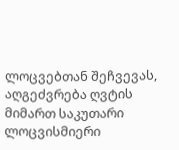ლოცვებთან შეჩვევას, აღგეძვრება ღვტის მიმართ საკუთარი ლოცვისმიერი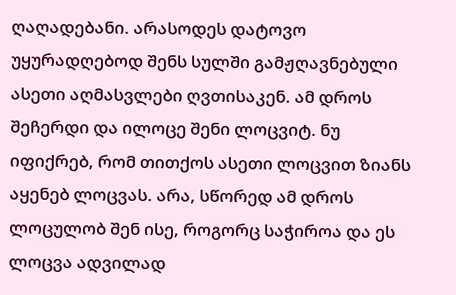ღაღადებანი. არასოდეს დატოვო უყურადღებოდ შენს სულში გამჟღავნებული ასეთი აღმასვლები ღვთისაკენ. ამ დროს შეჩერდი და ილოცე შენი ლოცვიტ. ნუ იფიქრებ, რომ თითქოს ასეთი ლოცვით ზიანს აყენებ ლოცვას. არა, სწორედ ამ დროს ლოცულობ შენ ისე, როგორც საჭიროა და ეს ლოცვა ადვილად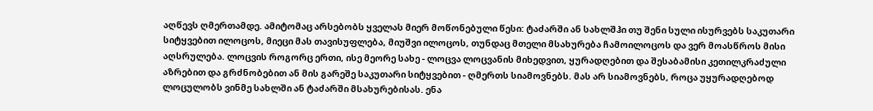აღწევს ღმერთამდე. ამიტომაც არსებობს ყველას მიერ მოწონებული წესი: ტაძარში ან სახლშჰი თუ შენი სული ისურვებს საკუთარი სიტყვებით ილოცოს, მიეცი მას თავისუფლება, მიუშვი ილოცოს, თუნდაც მთელი მსახურება ჩამოილოცოს და ვერ მოასწროს მისი აღსრულება. ლოცვის როგორც ერთი, ისე მეორე სახე - ლოცვა ლოცვანის მიხედვით, ყურადღებით და შესაბამისი კეთილკრაძული აზრებით და გრძნობებით ან მის გარეშე საკუთარი სიტყვებით - ღმერთს სიამოვნებს. მას არ სიამოვნებს, როცა უყურადღებოდ ლოცულობს ვინმე სახლში ან ტაძარში მსახურებისას. ენა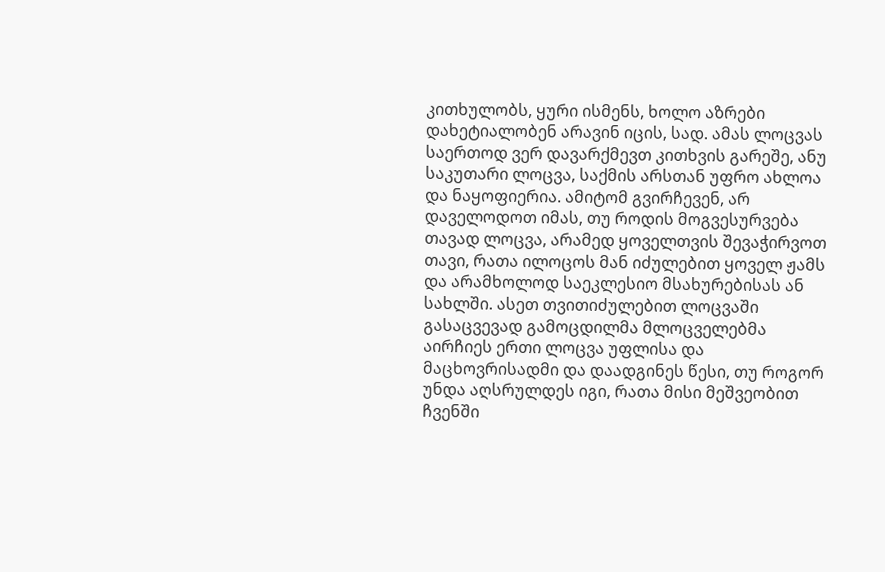კითხულობს, ყური ისმენს, ხოლო აზრები დახეტიალობენ არავინ იცის, სად. ამას ლოცვას საერთოდ ვერ დავარქმევთ კითხვის გარეშე, ანუ საკუთარი ლოცვა, საქმის არსთან უფრო ახლოა და ნაყოფიერია. ამიტომ გვირჩევენ, არ დაველოდოთ იმას, თუ როდის მოგვესურვება თავად ლოცვა, არამედ ყოველთვის შევაჭირვოთ თავი, რათა ილოცოს მან იძულებით ყოველ ჟამს და არამხოლოდ საეკლესიო მსახურებისას ან სახლში. ასეთ თვითიძულებით ლოცვაში გასაცვევად გამოცდილმა მლოცველებმა აირჩიეს ერთი ლოცვა უფლისა და მაცხოვრისადმი და დაადგინეს წესი, თუ როგორ უნდა აღსრულდეს იგი, რათა მისი მეშვეობით ჩვენში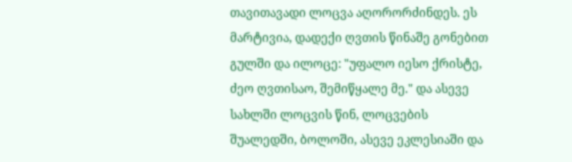თავითავადი ლოცვა აღორორძინდეს. ეს მარტივია, დადექი ღვთის წინაშე გონებით გულში და ილოცე: "უფალო იესო ქრისტე, ძეო ღვთისაო, შემიწყალე მე." და ასევე სახლში ლოცვის წინ, ლოცვების შუალედში, ბოლოში, ასევე ეკლესიაში და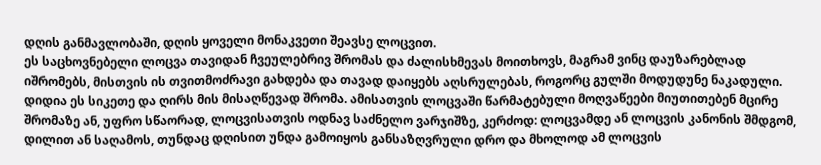დღის განმავლობაში, დღის ყოველი მონაკვეთი შეავსე ლოცვით.
ეს საცხოვნებელი ლოცვა თავიდან ჩვეულებრივ შრომას და ძალისხმევას მოითხოვს, მაგრამ ვინც დაუზარებლად იშრომებს, მისთვის ის თვითმოძრავი გახდება და თავად დაიყებს აღსრულებას, როგორც გულში მოდუდუნე ნაკადული. დიდია ეს სიკეთე და ღირს მის მისაღწევად შრომა. ამისათვის ლოცვაში წარმატებული მოღვაწეები მიუთითებენ მცირე შრომაზე ან, უფრო სწაორად, ლოცვისათვის ოდნავ საძნელო ვარჯიშზე, კერძოდ: ლოცვამდე ან ლოცვის კანონის შმდგომ, დილით ან საღამოს, თუნდაც დღისით უნდა გამოიყოს განსაზღვრული დრო და მხოლოდ ამ ლოცვის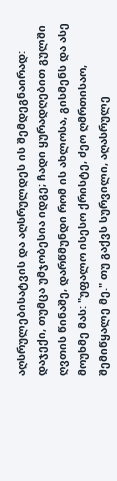აღსრულებისატვის და აღსრულდეს ის შემდეგნაირად: დაჯექი, თუმცა უმჯობესია იდგე; ჩადი ყურადღებით გულში ღვთის წინაშე, დარწმუნდი რომ ის ახლოსა, გისმენს და ასე მოუხმე მას: "უფალო ისესო ქრისტე, ძეო ღმრთისაო, შემიწყალე მე." თუ გაქვს სურვილი, აღასრულე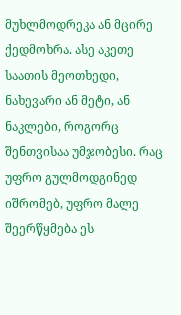მუხლმოდრეკა ან მცირე ქედმოხრა. ასე აკეთე საათის მეოთხედი, ნახევარი ან მეტი, ან ნაკლები, როგორც შენთვისაა უმჯობესი. რაც უფრო გულმოდგინედ იშრომებ, უფრო მალე შეერწყმება ეს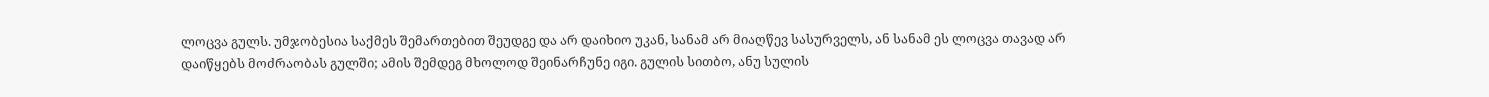ლოცვა გულს. უმჯობესია საქმეს შემართებით შეუდგე და არ დაიხიო უკან, სანამ არ მიაღწევ სასურველს, ან სანამ ეს ლოცვა თავად არ დაიწყებს მოძრაობას გულში; ამის შემდეგ მხოლოდ შეინარჩუნე იგი. გულის სითბო, ანუ სულის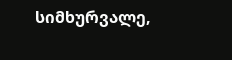სიმხურვალე,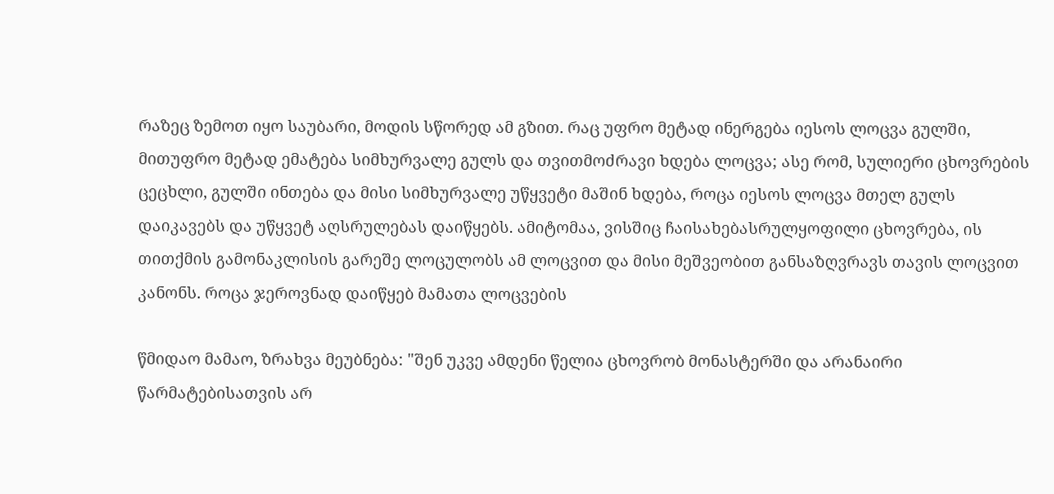რაზეც ზემოთ იყო საუბარი, მოდის სწორედ ამ გზით. რაც უფრო მეტად ინერგება იესოს ლოცვა გულში, მითუფრო მეტად ემატება სიმხურვალე გულს და თვითმოძრავი ხდება ლოცვა; ასე რომ, სულიერი ცხოვრების ცეცხლი, გულში ინთება და მისი სიმხურვალე უწყვეტი მაშინ ხდება, როცა იესოს ლოცვა მთელ გულს დაიკავებს და უწყვეტ აღსრულებას დაიწყებს. ამიტომაა, ვისშიც ჩაისახებასრულყოფილი ცხოვრება, ის თითქმის გამონაკლისის გარეშე ლოცულობს ამ ლოცვით და მისი მეშვეობით განსაზღვრავს თავის ლოცვით კანონს. როცა ჯეროვნად დაიწყებ მამათა ლოცვების

წმიდაო მამაო, ზრახვა მეუბნება: "შენ უკვე ამდენი წელია ცხოვრობ მონასტერში და არანაირი წარმატებისათვის არ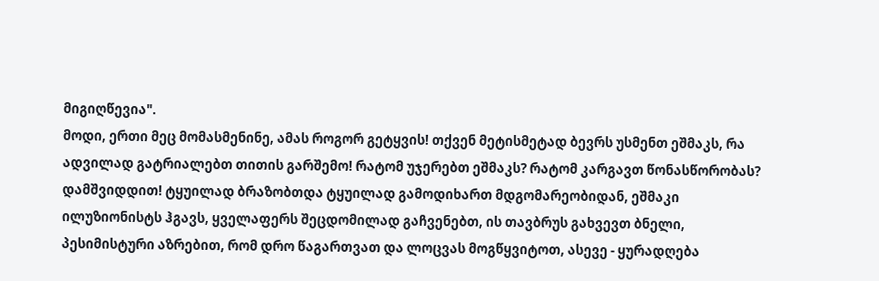მიგიღწევია".
მოდი, ერთი მეც მომასმენინე, ამას როგორ გეტყვის! თქვენ მეტისმეტად ბევრს უსმენთ ეშმაკს, რა ადვილად გატრიალებთ თითის გარშემო! რატომ უჯერებთ ეშმაკს? რატომ კარგავთ წონასწორობას? დამშვიდდით! ტყუილად ბრაზობთდა ტყუილად გამოდიხართ მდგომარეობიდან, ეშმაკი ილუზიონისტს ჰგავს, ყველაფერს შეცდომილად გაჩვენებთ, ის თავბრუს გახვევთ ბნელი, პესიმისტური აზრებით, რომ დრო წაგართვათ და ლოცვას მოგწყვიტოთ, ასევე - ყურადღება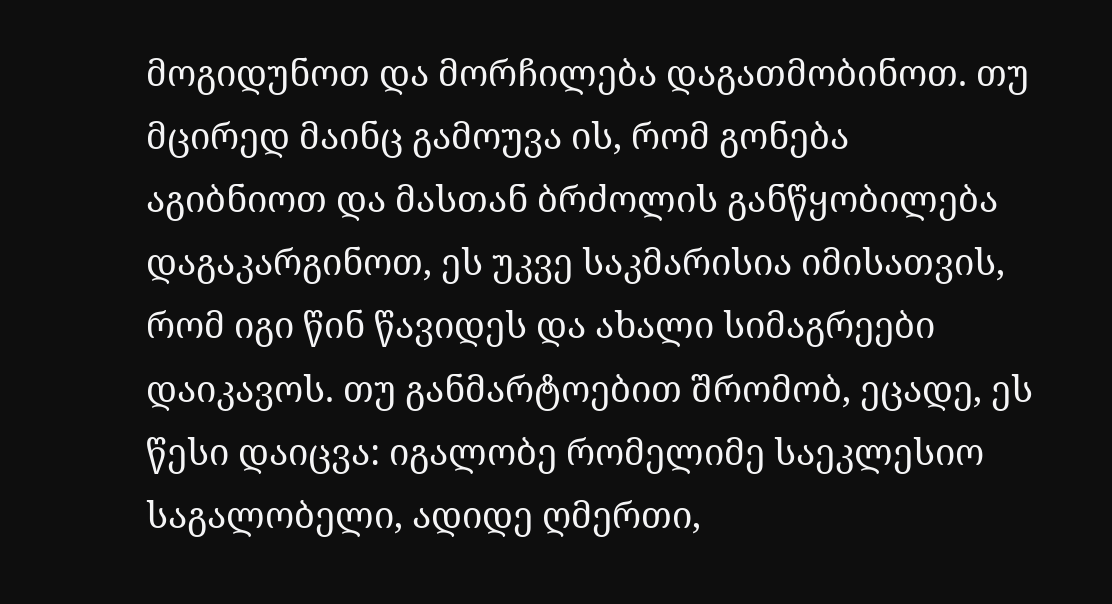მოგიდუნოთ და მორჩილება დაგათმობინოთ. თუ მცირედ მაინც გამოუვა ის, რომ გონება აგიბნიოთ და მასთან ბრძოლის განწყობილება დაგაკარგინოთ, ეს უკვე საკმარისია იმისათვის, რომ იგი წინ წავიდეს და ახალი სიმაგრეები დაიკავოს. თუ განმარტოებით შრომობ, ეცადე, ეს წესი დაიცვა: იგალობე რომელიმე საეკლესიო საგალობელი, ადიდე ღმერთი,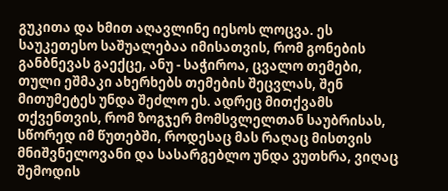გუკითა და ხმით აღავლინე იესოს ლოცვა. ეს საუკეთესო საშუალებაა იმისათვის, რომ გონების განბნევას გაექცე, ანუ - საჭიროა, ცვალო თემები, თული ეშმაკი ახერხებს თემების შეცვლას, შენ მითუმეტეს უნდა შეძლო ეს. ადრეც მითქვამს თქვენთვის, რომ ზოგჯერ მომსვლელთან საუბრისას, სწორედ იმ წუთებში, როდესაც მას რაღაც მისთვის მნიშვნელოვანი და სასარგებლო უნდა ვუთხრა, ვიღაც შემოდის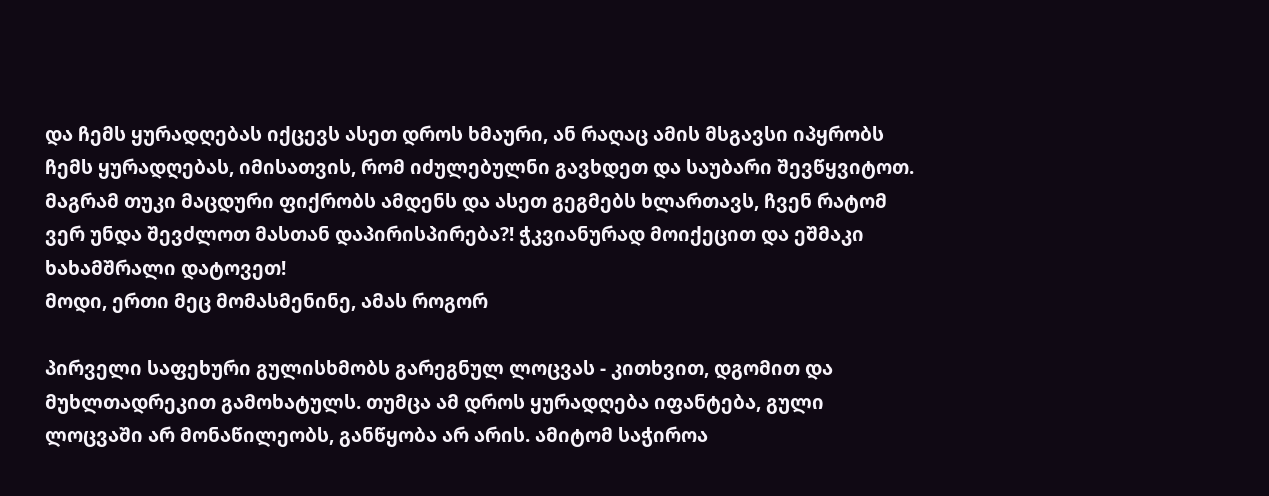და ჩემს ყურადღებას იქცევს ასეთ დროს ხმაური, ან რაღაც ამის მსგავსი იპყრობს ჩემს ყურადღებას, იმისათვის, რომ იძულებულნი გავხდეთ და საუბარი შევწყვიტოთ. მაგრამ თუკი მაცდური ფიქრობს ამდენს და ასეთ გეგმებს ხლართავს, ჩვენ რატომ ვერ უნდა შევძლოთ მასთან დაპირისპირება?! ჭკვიანურად მოიქეცით და ეშმაკი ხახამშრალი დატოვეთ!
მოდი, ერთი მეც მომასმენინე, ამას როგორ

პირველი საფეხური გულისხმობს გარეგნულ ლოცვას - კითხვით, დგომით და მუხლთადრეკით გამოხატულს. თუმცა ამ დროს ყურადღება იფანტება, გული ლოცვაში არ მონაწილეობს, განწყობა არ არის. ამიტომ საჭიროა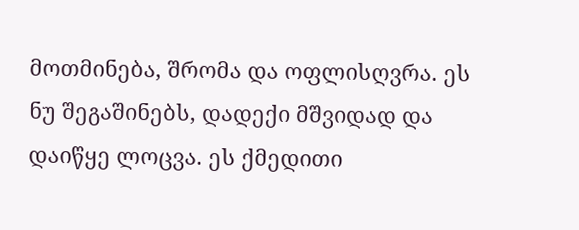მოთმინება, შრომა და ოფლისღვრა. ეს ნუ შეგაშინებს, დადექი მშვიდად და დაიწყე ლოცვა. ეს ქმედითი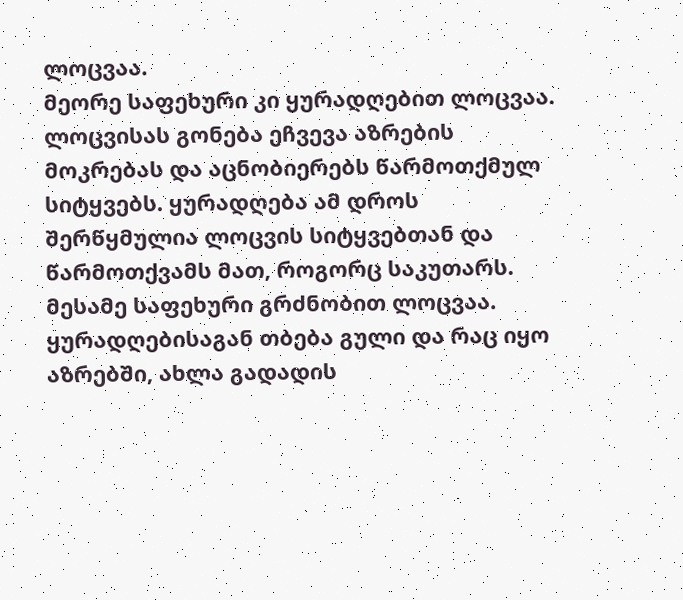ლოცვაა.
მეორე საფეხური კი ყურადღებით ლოცვაა. ლოცვისას გონება ეჩვევა აზრების მოკრებას და აცნობიერებს წარმოთქმულ სიტყვებს. ყურადღება ამ დროს შერწყმულია ლოცვის სიტყვებთან და წარმოთქვამს მათ, როგორც საკუთარს.
მესამე საფეხური გრძნობით ლოცვაა. ყურადღებისაგან თბება გული და რაც იყო აზრებში, ახლა გადადის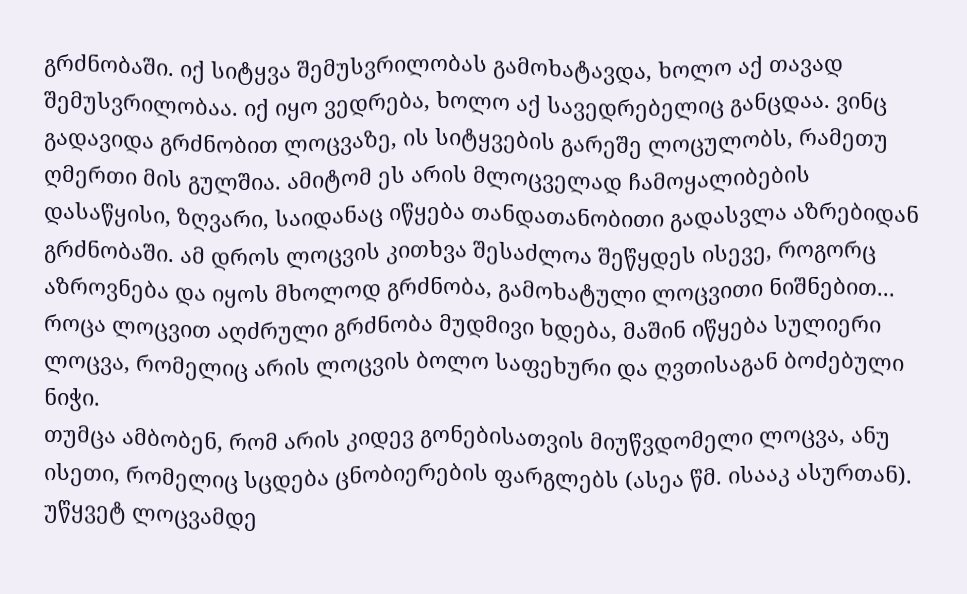გრძნობაში. იქ სიტყვა შემუსვრილობას გამოხატავდა, ხოლო აქ თავად შემუსვრილობაა. იქ იყო ვედრება, ხოლო აქ სავედრებელიც განცდაა. ვინც გადავიდა გრძნობით ლოცვაზე, ის სიტყვების გარეშე ლოცულობს, რამეთუ ღმერთი მის გულშია. ამიტომ ეს არის მლოცველად ჩამოყალიბების დასაწყისი, ზღვარი, საიდანაც იწყება თანდათანობითი გადასვლა აზრებიდან გრძნობაში. ამ დროს ლოცვის კითხვა შესაძლოა შეწყდეს ისევე, როგორც აზროვნება და იყოს მხოლოდ გრძნობა, გამოხატული ლოცვითი ნიშნებით... როცა ლოცვით აღძრული გრძნობა მუდმივი ხდება, მაშინ იწყება სულიერი ლოცვა, რომელიც არის ლოცვის ბოლო საფეხური და ღვთისაგან ბოძებული ნიჭი.
თუმცა ამბობენ, რომ არის კიდევ გონებისათვის მიუწვდომელი ლოცვა, ანუ ისეთი, რომელიც სცდება ცნობიერების ფარგლებს (ასეა წმ. ისააკ ასურთან). უწყვეტ ლოცვამდე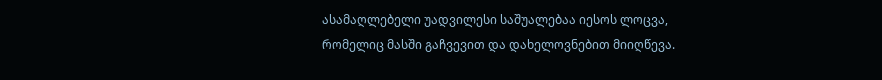ასამაღლებელი უადვილესი საშუალებაა იესოს ლოცვა, რომელიც მასში გაჩვევით და დახელოვნებით მიიღწევა.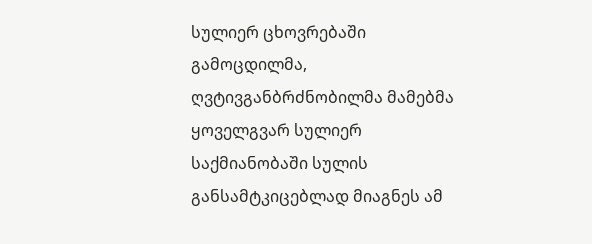სულიერ ცხოვრებაში გამოცდილმა, ღვტივგანბრძნობილმა მამებმა ყოველგვარ სულიერ საქმიანობაში სულის განსამტკიცებლად მიაგნეს ამ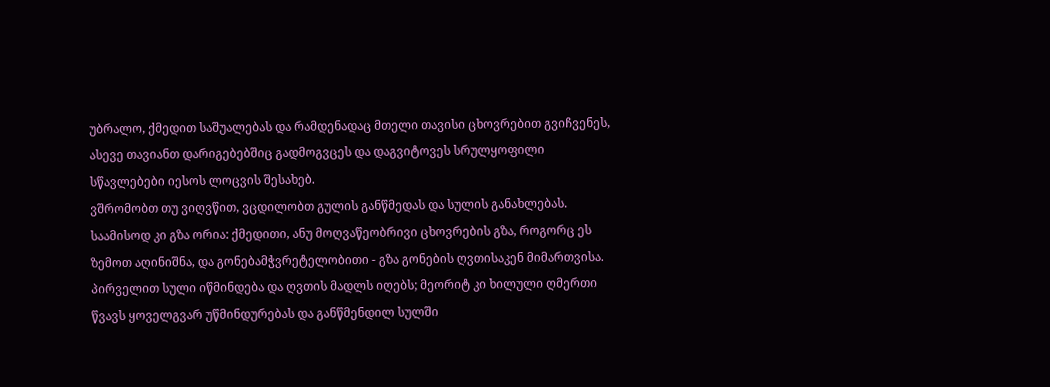უბრალო, ქმედით საშუალებას და რამდენადაც მთელი თავისი ცხოვრებით გვიჩვენეს, ასევე თავიანთ დარიგებებშიც გადმოგვცეს და დაგვიტოვეს სრულყოფილი სწავლებები იესოს ლოცვის შესახებ.
ვშრომობთ თუ ვიღვწით, ვცდილობთ გულის განწმედას და სულის განახლებას. საამისოდ კი გზა ორია: ქმედითი, ანუ მოღვაწეობრივი ცხოვრების გზა, როგორც ეს ზემოთ აღინიშნა, და გონებამჭვრეტელობითი - გზა გონების ღვთისაკენ მიმართვისა. პირველით სული იწმინდება და ღვთის მადლს იღებს; მეორიტ კი ხილული ღმერთი წვავს ყოველგვარ უწმინდურებას და განწმენდილ სულში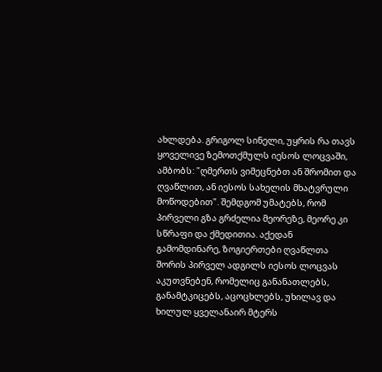ახლდება. გრიგოლ სინელი, უყრის რა თავს ყოველივე ზემოთქმულს იესოს ლოცვაში, ამბობს: "ღმერთს ვიმეცნებთ ან შრომით და ღვაწლით, ან იესოს სახელის მხატვრული მოწოდებით". შემდგომ უმატებს, რომ პირველი გზა გრძელია მეორეზე, მეორე კი სწრაფი და ქმედითია. აქედან გამომდინარე, ზოგიერთები ღვაწლთა შორის პირველ ადგილს იესოს ლოცვას აკუთვნებენ, რომელიც განანათლებს, განამტკიცებს, აცოცხლებს, უხილავ და ხილულ ყველანაირ მტერს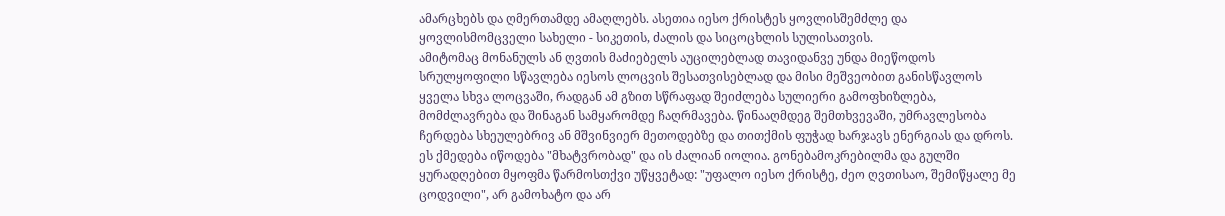ამარცხებს და ღმერთამდე ამაღლებს. ასეთია იესო ქრისტეს ყოვლისშემძლე და ყოვლისმომცველი სახელი - სიკეთის, ძალის და სიცოცხლის სულისათვის.
ამიტომაც მონანულს ან ღვთის მაძიებელს აუცილებლად თავიდანვე უნდა მიეწოდოს სრულყოფილი სწავლება იესოს ლოცვის შესათვისებლად და მისი მეშვეობით განისწავლოს ყველა სხვა ლოცვაში, რადგან ამ გზით სწრაფად შეიძლება სულიერი გამოფხიზლება, მომძლავრება და შინაგან სამყარომდე ჩაღრმავება. წინააღმდეგ შემთხვევაში, უმრავლესობა ჩერდება სხეულებრივ ან მშვინვიერ მეთოდებზე და თითქმის ფუჭად ხარჯავს ენერგიას და დროს.
ეს ქმედება იწოდება "მხატვრობად" და ის ძალიან იოლია. გონებამოკრებილმა და გულში ყურადღებით მყოფმა წარმოსთქვი უწყვეტად: "უფალო იესო ქრისტე, ძეო ღვთისაო, შემიწყალე მე ცოდვილი", არ გამოხატო და არ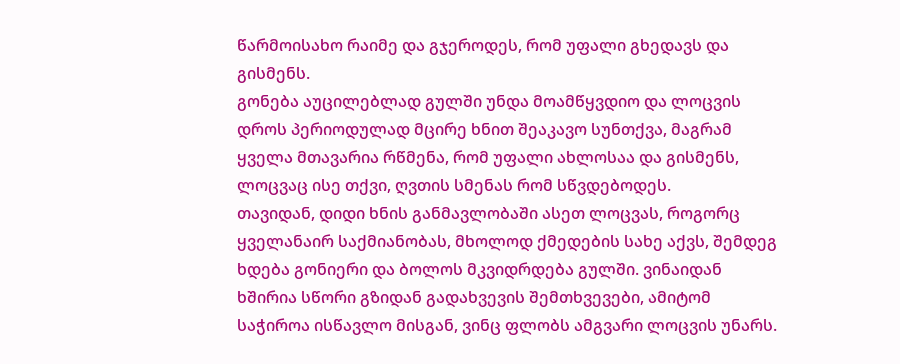წარმოისახო რაიმე და გჯეროდეს, რომ უფალი გხედავს და გისმენს.
გონება აუცილებლად გულში უნდა მოამწყვდიო და ლოცვის დროს პერიოდულად მცირე ხნით შეაკავო სუნთქვა, მაგრამ ყველა მთავარია რწმენა, რომ უფალი ახლოსაა და გისმენს, ლოცვაც ისე თქვი, ღვთის სმენას რომ სწვდებოდეს.
თავიდან, დიდი ხნის განმავლობაში ასეთ ლოცვას, როგორც ყველანაირ საქმიანობას, მხოლოდ ქმედების სახე აქვს, შემდეგ ხდება გონიერი და ბოლოს მკვიდრდება გულში. ვინაიდან ხშირია სწორი გზიდან გადახვევის შემთხვევები, ამიტომ საჭიროა ისწავლო მისგან, ვინც ფლობს ამგვარი ლოცვის უნარს.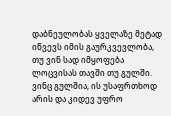დაბნეულობას ყველაზე მეტად იწვევს იმის გაურკვევლობა, თუ ვინ სად იმყოფება ლოცვისას თავში თუ გულში.
ვინც გულშია, ის უსაფრთხოდ არის და კიდევ უფრო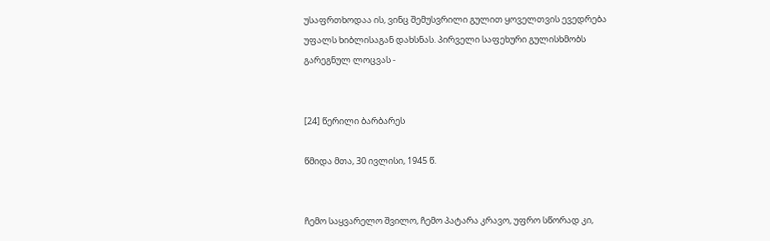უსაფრთხოდაა ის, ვინც შემუსვრილი გულით ყოველთვის ევედრება უფალს ხიბლისაგან დახსნას. პირველი საფეხური გულისხმობს გარეგნულ ლოცვას -


[24] წერილი ბარბარეს

წმიდა მთა, 30 ივლისი, 1945 წ.


ჩემო საყვარელო შვილო, ჩემო პატარა კრავო, უფრო სწორად კი,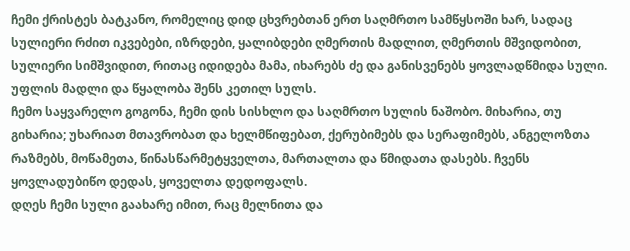ჩემი ქრისტეს ბატკანო, რომელიც დიდ ცხვრებთან ერთ საღმრთო სამწყსოში ხარ, სადაც სულიერი რძით იკვებები, იზრდები, ყალიბდები ღმერთის მადლით, ღმერთის მშვიდობით, სულიერი სიმშვიდით, რითაც იდიდება მამა, იხარებს ძე და განისვენებს ყოვლადწმიდა სული. უფლის მადლი და წყალობა შენს კეთილ სულს.
ჩემო საყვარელო გოგონა, ჩემი დის სისხლო და საღმრთო სულის ნაშობო. მიხარია, თუ გიხარია; უხარიათ მთავრობათ და ხელმწიფებათ, ქერუბიმებს და სერაფიმებს, ანგელოზთა რაზმებს, მოწამეთა, წინასწარმეტყველთა, მართალთა და წმიდათა დასებს. ჩვენს ყოვლადუბიწო დედას, ყოველთა დედოფალს.
დღეს ჩემი სული გაახარე იმით, რაც მელნითა და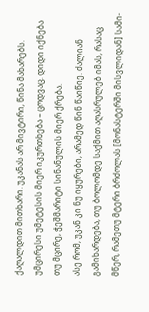ქაღალდით მითხარი. უკანას არ მივტირი, წინა მახარებს. უმცირესი უმეტესის მიერ იკურთხება – ცოდვაც. დიდი იქნება თუ მცირე, ჭეშმარიტი სინანულის მიერ ქრება.
ასე რომ, უკან კი ნუ იყურები, არამედ წინ წაიწიე. ძალიან გამიხარდება, თუ ბოლომდე საქმით აღასრულებ იმას, რასაც მწერ, რამეთუ მტერი ბრძოლას [მონასტერში მისვლიდან] სამი-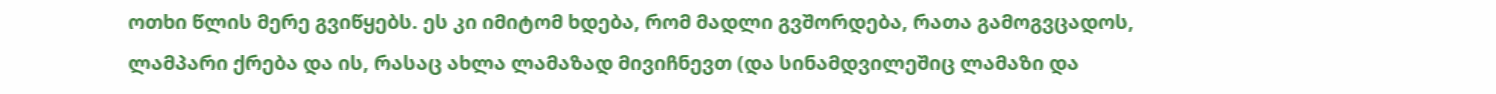ოთხი წლის მერე გვიწყებს. ეს კი იმიტომ ხდება, რომ მადლი გვშორდება, რათა გამოგვცადოს, ლამპარი ქრება და ის, რასაც ახლა ლამაზად მივიჩნევთ (და სინამდვილეშიც ლამაზი და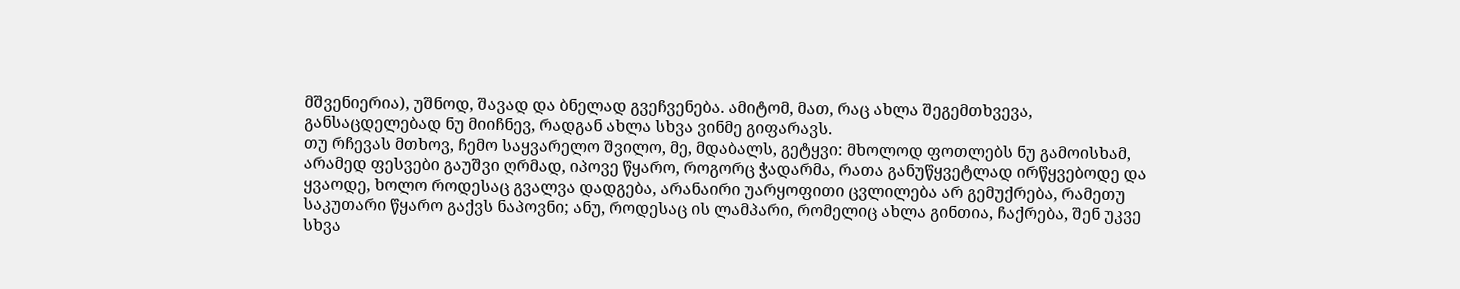მშვენიერია), უშნოდ, შავად და ბნელად გვეჩვენება. ამიტომ, მათ, რაც ახლა შეგემთხვევა, განსაცდელებად ნუ მიიჩნევ, რადგან ახლა სხვა ვინმე გიფარავს.
თუ რჩევას მთხოვ, ჩემო საყვარელო შვილო, მე, მდაბალს, გეტყვი: მხოლოდ ფოთლებს ნუ გამოისხამ, არამედ ფესვები გაუშვი ღრმად, იპოვე წყარო, როგორც ჭადარმა, რათა განუწყვეტლად ირწყვებოდე და ყვაოდე, ხოლო როდესაც გვალვა დადგება, არანაირი უარყოფითი ცვლილება არ გემუქრება, რამეთუ საკუთარი წყარო გაქვს ნაპოვნი; ანუ, როდესაც ის ლამპარი, რომელიც ახლა გინთია, ჩაქრება, შენ უკვე სხვა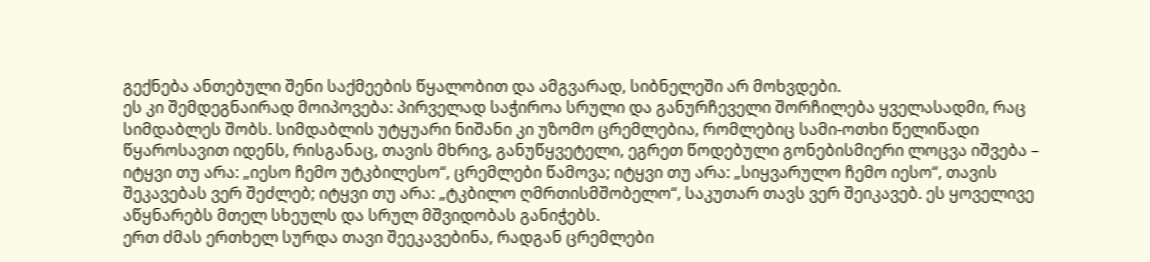გექნება ანთებული შენი საქმეების წყალობით და ამგვარად, სიბნელეში არ მოხვდები.
ეს კი შემდეგნაირად მოიპოვება: პირველად საჭიროა სრული და განურჩეველი შორჩილება ყველასადმი, რაც სიმდაბლეს შობს. სიმდაბლის უტყუარი ნიშანი კი უზომო ცრემლებია, რომლებიც სამი-ოთხი წელიწადი წყაროსავით იდენს, რისგანაც, თავის მხრივ, განუწყვეტელი, ეგრეთ წოდებული გონებისმიერი ლოცვა იშვება – იტყვი თუ არა: „იესო ჩემო უტკბილესო“, ცრემლები წამოვა; იტყვი თუ არა: „სიყვარულო ჩემო იესო“, თავის შეკავებას ვერ შეძლებ; იტყვი თუ არა: „ტკბილო ღმრთისმშობელო“, საკუთარ თავს ვერ შეიკავებ. ეს ყოველივე აწყნარებს მთელ სხეულს და სრულ მშვიდობას განიჭებს.
ერთ ძმას ერთხელ სურდა თავი შეეკავებინა, რადგან ცრემლები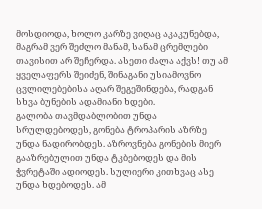მოსდიოდა, ხოლო კარზე ვიღაც აკაკუნებდა, მაგრამ ვერ შეძლო მანამ, სანამ ცრემლები თავისით არ შეჩერდა. ასეთი ძალა აქვს! თუ ამ ყველაფერს შეიძენ, შინაგანი უსიამოვნო ცვლილებებისა აღარ შეგეშინდება, რადგან სხვა ბუნების ადამიანი ხდები.
გალობა თავმდაბლობით უნდა სრულდებოდეს, გონება ტროპარის აზრზე უნდა ნადირობდეს. აზროვნება გონების მიერ გააზრებულით უნდა ტკბებოდეს და მის ჭვრეტაში ადიოდეს. სულიერი კითხვაც ასე უნდა ხდებოდეს. ამ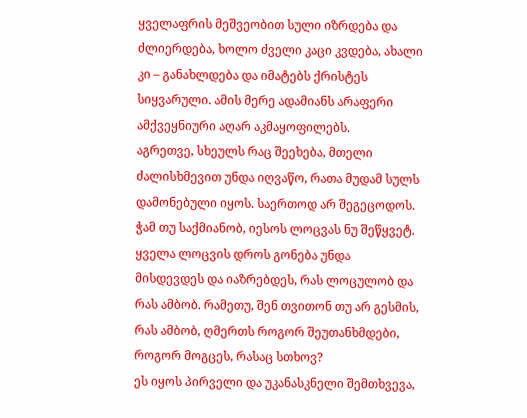ყველაფრის მეშვეობით სული იზრდება და ძლიერდება, ხოლო ძველი კაცი კვდება, ახალი კი – განახლდება და იმატებს ქრისტეს სიყვარული. ამის მერე ადამიანს არაფერი ამქვეყნიური აღარ აკმაყოფილებს.
აგრეთვე, სხეულს რაც შეეხება, მთელი ძალისხმევით უნდა იღვაწო, რათა მუდამ სულს დამონებული იყოს. საერთოდ არ შეგეცოდოს. ჭამ თუ საქმიანობ, იესოს ლოცვას ნუ შეწყვეტ. ყველა ლოცვის დროს გონება უნდა მისდევდეს და იაზრებდეს, რას ლოცულობ და რას ამბობ. რამეთუ, შენ თვითონ თუ არ გესმის, რას ამბობ, ღმერთს როგორ შეუთანხმდები, როგორ მოგცეს, რასაც სთხოვ?
ეს იყოს პირველი და უკანასკნელი შემთხვევა,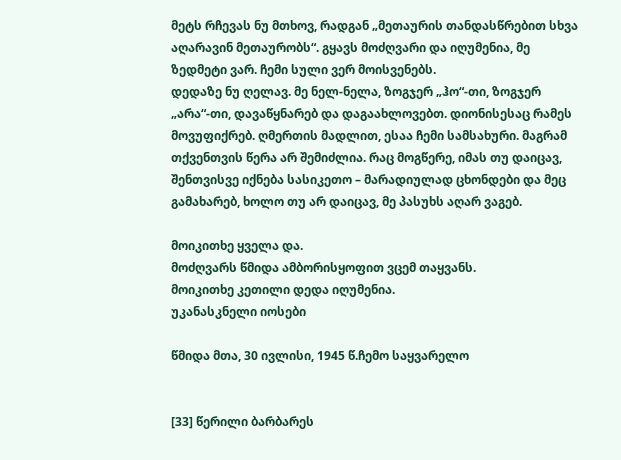მეტს რჩევას ნუ მთხოვ, რადგან „მეთაურის თანდასწრებით სხვა აღარავინ მეთაურობს“. გყავს მოძღვარი და იღუმენია, მე ზედმეტი ვარ. ჩემი სული ვერ მოისვენებს.
დედაზე ნუ ღელავ. მე ნელ-ნელა, ზოგჯერ „ჰო“-თი, ზოგჯერ „არა“-თი, დავაწყნარებ და დაგაახლოვებთ. დიონისესაც რამეს მოვუფიქრებ. ღმერთის მადლით, ესაა ჩემი სამსახური. მაგრამ თქვენთვის წერა არ შემიძლია. რაც მოგწერე, იმას თუ დაიცავ, შენთვისვე იქნება სასიკეთო – მარადიულად ცხონდები და მეც გამახარებ, ხოლო თუ არ დაიცავ, მე პასუხს აღარ ვაგებ.

მოიკითხე ყველა და.
მოძღვარს წმიდა ამბორისყოფით ვცემ თაყვანს.
მოიკითხე კეთილი დედა იღუმენია.
უკანასკნელი იოსები

წმიდა მთა, 30 ივლისი, 1945 წ.ჩემო საყვარელო


[33] წერილი ბარბარეს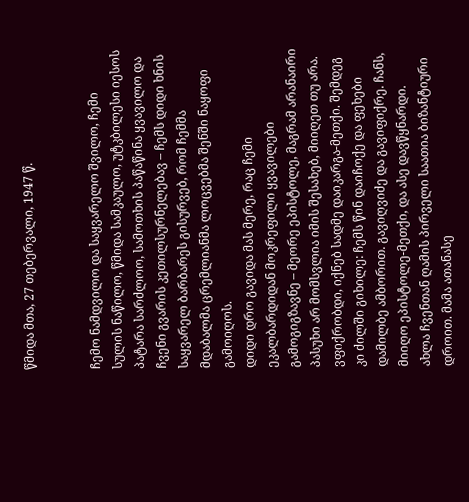წმიდა მთა, 27 თებერვალი, 1947 წ.


ჩემო ნამდვილო და საყვარელო შვილო, ჩემი სულის ნაწილო, წმიდა სამკაულო, უტკბილესი იესოს პატარა სარძლოო, სამოთხის პაწაწინა ყვავილო და ჩვენი გვარის კეთილსურნელებავ – ჩემს დიდი ხნის საყვარელ ბარბარეს გისურვებ, რომ ჩემმა მდაბალმა ცრემლიანმა ლოცვებმა შენში ნაყოფი გამოიღოს.
დიდი დრო გავიდა მას მერე, რაც ჩემი ეკალბარდიდან მოკრეფილი ყვავილები გამოგიგზავნე – მეორე ეპისტოლე, მაგრამ არანაირი პასუხი არ მომსვლია იმის შესახებ, მიიღეთ თუ არა. ვფიქრობდი, იქნებ სადმე დაიკარგა-მეთქი. შემდეგ კი ძილში გიხილე: ჩემს წინ დაიჩოქე და ფეხები დამილბე ამბორით. გავიღვიძე და გავიფიქრე. ჩანს, მიიღო ეპისტოლე-მეთქი, და ასე დავწყნარდი.
ახლა ჩვენთან ღამის პირველი საათია ბიზანტიური დროით. მამა ათანასე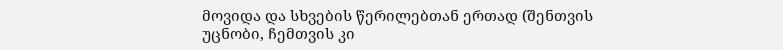მოვიდა და სხვების წერილებთან ერთად (შენთვის უცნობი, ჩემთვის კი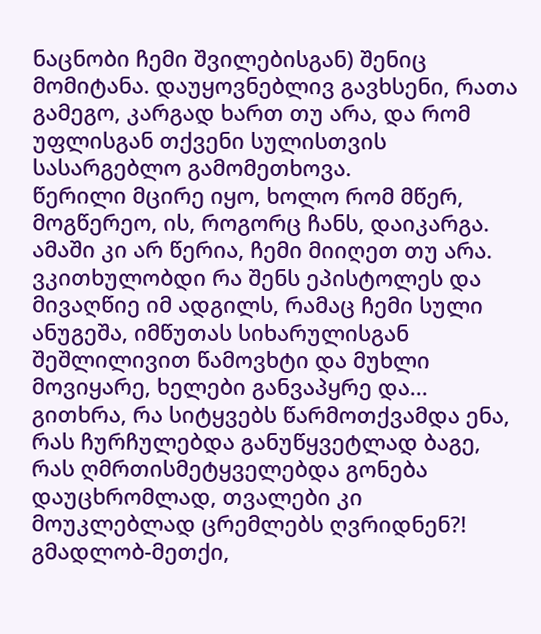ნაცნობი ჩემი შვილებისგან) შენიც მომიტანა. დაუყოვნებლივ გავხსენი, რათა გამეგო, კარგად ხართ თუ არა, და რომ უფლისგან თქვენი სულისთვის სასარგებლო გამომეთხოვა.
წერილი მცირე იყო, ხოლო რომ მწერ, მოგწერეო, ის, როგორც ჩანს, დაიკარგა. ამაში კი არ წერია, ჩემი მიიღეთ თუ არა.
ვკითხულობდი რა შენს ეპისტოლეს და მივაღწიე იმ ადგილს, რამაც ჩემი სული ანუგეშა, იმწუთას სიხარულისგან შეშლილივით წამოვხტი და მუხლი მოვიყარე, ხელები განვაპყრე და... გითხრა, რა სიტყვებს წარმოთქვამდა ენა, რას ჩურჩულებდა განუწყვეტლად ბაგე, რას ღმრთისმეტყველებდა გონება დაუცხრომლად, თვალები კი მოუკლებლად ცრემლებს ღვრიდნენ?! გმადლობ-მეთქი,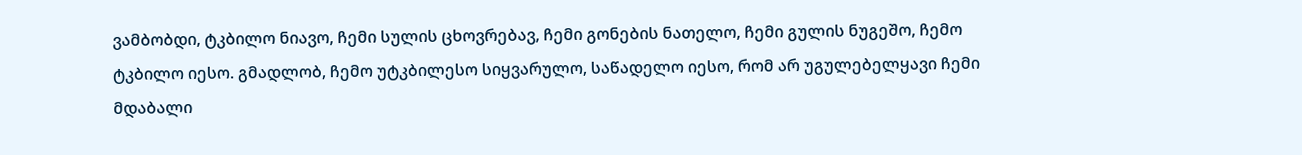ვამბობდი, ტკბილო ნიავო, ჩემი სულის ცხოვრებავ, ჩემი გონების ნათელო, ჩემი გულის ნუგეშო, ჩემო ტკბილო იესო. გმადლობ, ჩემო უტკბილესო სიყვარულო, საწადელო იესო, რომ არ უგულებელყავი ჩემი მდაბალი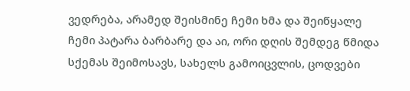ვედრება, არამედ შეისმინე ჩემი ხმა და შეიწყალე ჩემი პატარა ბარბარე და აი, ორი დღის შემდეგ წმიდა სქემას შეიმოსავს, სახელს გამოიცვლის, ცოდვები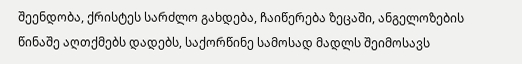შეენდობა, ქრისტეს სარძლო გახდება, ჩაიწერება ზეცაში, ანგელოზების წინაშე აღთქმებს დადებს, საქორწინე სამოსად მადლს შეიმოსავს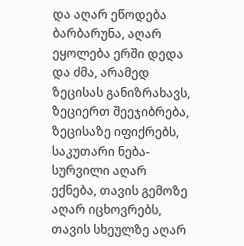და აღარ ეწოდება ბარბარუნა, აღარ ეყოლება ერში დედა და ძმა, არამედ ზეცისას განიზრახავს, ზეციერთ შეეჯიბრება, ზეცისაზე იფიქრებს, საკუთარი ნება-სურვილი აღარ ექნება, თავის გემოზე აღარ იცხოვრებს, თავის სხეულზე აღარ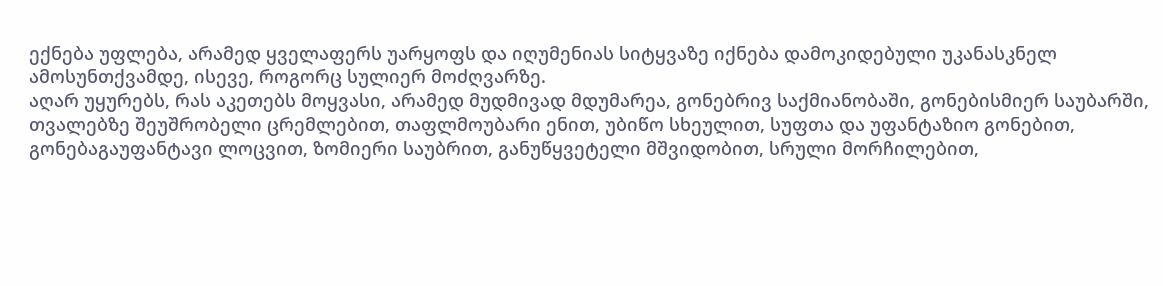ექნება უფლება, არამედ ყველაფერს უარყოფს და იღუმენიას სიტყვაზე იქნება დამოკიდებული უკანასკნელ ამოსუნთქვამდე, ისევე, როგორც სულიერ მოძღვარზე.
აღარ უყურებს, რას აკეთებს მოყვასი, არამედ მუდმივად მდუმარეა, გონებრივ საქმიანობაში, გონებისმიერ საუბარში, თვალებზე შეუშრობელი ცრემლებით, თაფლმოუბარი ენით, უბიწო სხეულით, სუფთა და უფანტაზიო გონებით, გონებაგაუფანტავი ლოცვით, ზომიერი საუბრით, განუწყვეტელი მშვიდობით, სრული მორჩილებით,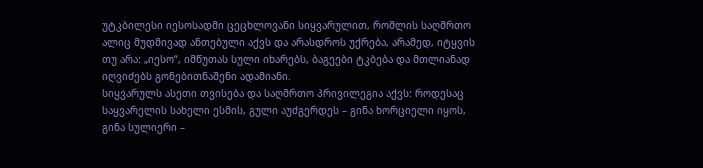უტკბილესი იესოსადმი ცეცხლოვანი სიყვარულით, რომლის საღმრთო ალიც მუდმივად ანთებული აქვს და არასდროს უქრება, არამედ, იტყვის თუ არა: „იესო“, იმწუთას სული იხარებს, ბაგეები ტკბება და მთლიანად იღვიძებს გონებითნაშენი ადამიანი.
სიყვარულს ასეთი თვისება და საღმრთო პრივილეგია აქვს: როდესაც საყვარელის სახელი ესმის, გული აუძგერდეს – გინა ხორციელი იყოს, გინა სულიერი –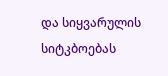და სიყვარულის სიტკბოებას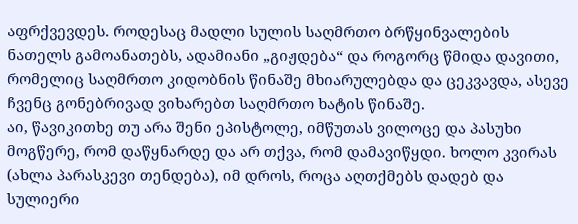აფრქვევდეს. როდესაც მადლი სულის საღმრთო ბრწყინვალების ნათელს გამოანათებს, ადამიანი „გიჟდება“ და როგორც წმიდა დავითი, რომელიც საღმრთო კიდობნის წინაშე მხიარულებდა და ცეკვავდა, ასევე ჩვენც გონებრივად ვიხარებთ საღმრთო ხატის წინაშე.
აი, წავიკითხე თუ არა შენი ეპისტოლე, იმწუთას ვილოცე და პასუხი მოგწერე, რომ დაწყნარდე და არ თქვა, რომ დამავიწყდი. ხოლო კვირას (ახლა პარასკევი თენდება), იმ დროს, როცა აღთქმებს დადებ და სულიერი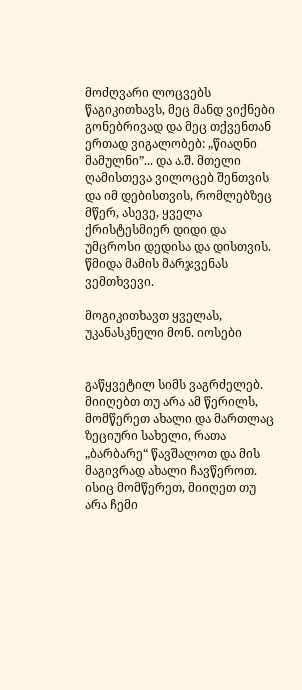მოძღვარი ლოცვებს წაგიკითხავს, მეც მანდ ვიქნები გონებრივად და მეც თქვენთან ერთად ვიგალობებ: „წიაღნი მამულნი”... და ა.შ. მთელი ღამისთევა ვილოცებ შენთვის და იმ დებისთვის, რომლებზეც მწერ, ასევე, ყველა ქრისტესმიერ დიდი და უმცროსი დედისა და დისთვის.
წმიდა მამის მარჯვენას ვემთხვევი.

მოგიკითხავთ ყველას,
უკანასკნელი მონ. იოსები


გაწყვეტილ სიმს ვაგრძელებ. მიიღებთ თუ არა ამ წერილს, მომწერეთ ახალი და მართლაც ზეციური სახელი, რათა „ბარბარე“ წავშალოთ და მის მაგივრად ახალი ჩავწეროთ. ისიც მომწერეთ, მიიღეთ თუ არა ჩემი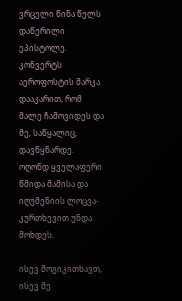ვრცელი წინა წელს დაწერილი ეპისტოლე. კონვერტს აეროფოსტის მარკა დააკარით, რომ მალე ჩამოვიდეს და მე, საწყალიც, დავწყნარდე.
ოღონდ ყველაფერი წმიდა მამისა და იღუმენიის ლოცვა-კურთხევით უნდა მოხდეს.

ისევ მოგიკითხავთ,
ისევ მე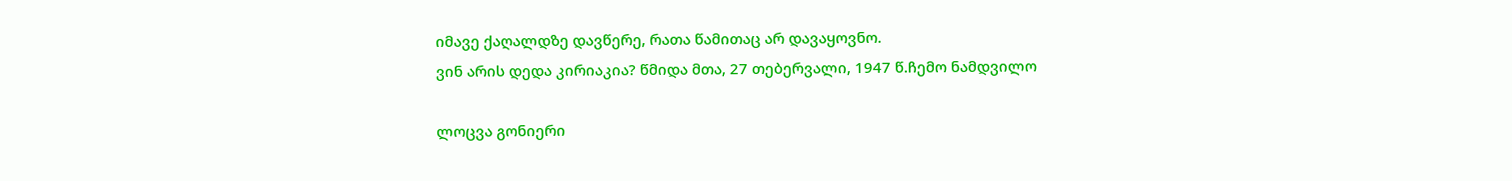იმავე ქაღალდზე დავწერე, რათა წამითაც არ დავაყოვნო.
ვინ არის დედა კირიაკია? წმიდა მთა, 27 თებერვალი, 1947 წ.ჩემო ნამდვილო

ლოცვა გონიერი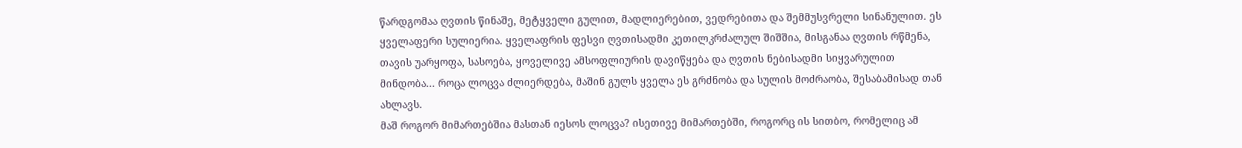წარდგომაა ღვთის წინაშე, მეტყველი გულით, მადლიერებით, ვედრებითა და შემმუსვრელი სინანულით. ეს ყველაფერი სულიერია. ყველაფრის ფესვი ღვთისადმი კეთილკრძალულ შიშშია, მისგანაა ღვთის რწმენა, თავის უარყოფა, სასოება, ყოველივე ამსოფლიურის დავიწყება და ღვთის ნებისადმი სიყვარულით მინდობა... როცა ლოცვა ძლიერდება, მაშინ გულს ყველა ეს გრძნობა და სულის მოძრაობა, შესაბამისად თან ახლავს.
მაშ როგორ მიმართებშია მასთან იესოს ლოცვა? ისეთივე მიმართებში, როგორც ის სითბო, რომელიც ამ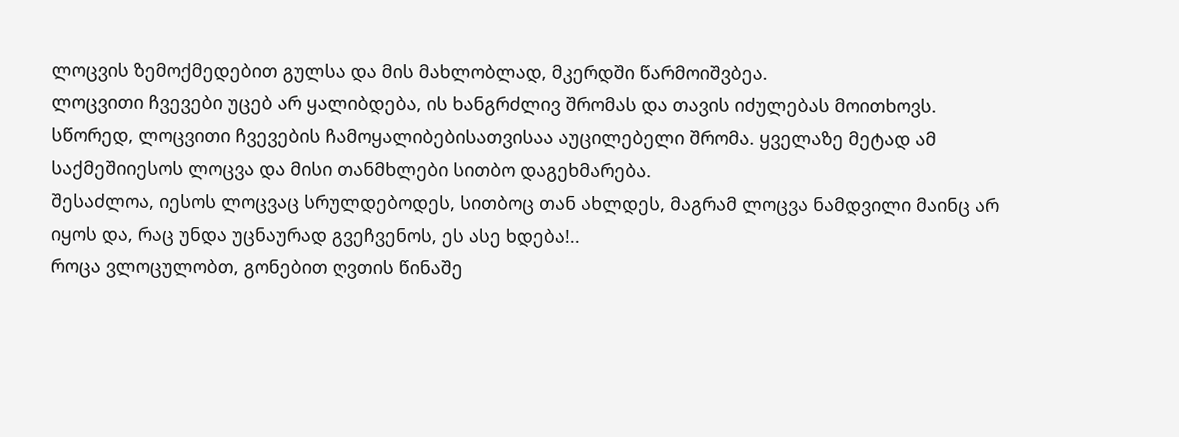ლოცვის ზემოქმედებით გულსა და მის მახლობლად, მკერდში წარმოიშვბეა.
ლოცვითი ჩვევები უცებ არ ყალიბდება, ის ხანგრძლივ შრომას და თავის იძულებას მოითხოვს.
სწორედ, ლოცვითი ჩვევების ჩამოყალიბებისათვისაა აუცილებელი შრომა. ყველაზე მეტად ამ საქმეშიიესოს ლოცვა და მისი თანმხლები სითბო დაგეხმარება.
შესაძლოა, იესოს ლოცვაც სრულდებოდეს, სითბოც თან ახლდეს, მაგრამ ლოცვა ნამდვილი მაინც არ იყოს და, რაც უნდა უცნაურად გვეჩვენოს, ეს ასე ხდება!..
როცა ვლოცულობთ, გონებით ღვთის წინაშე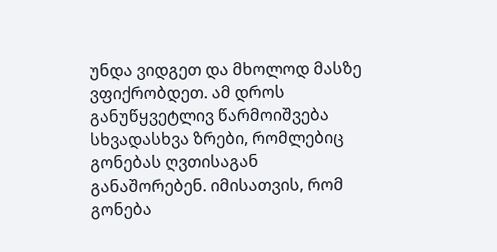უნდა ვიდგეთ და მხოლოდ მასზე ვფიქრობდეთ. ამ დროს განუწყვეტლივ წარმოიშვება სხვადასხვა ზრები, რომლებიც გონებას ღვთისაგან განაშორებენ. იმისათვის, რომ გონება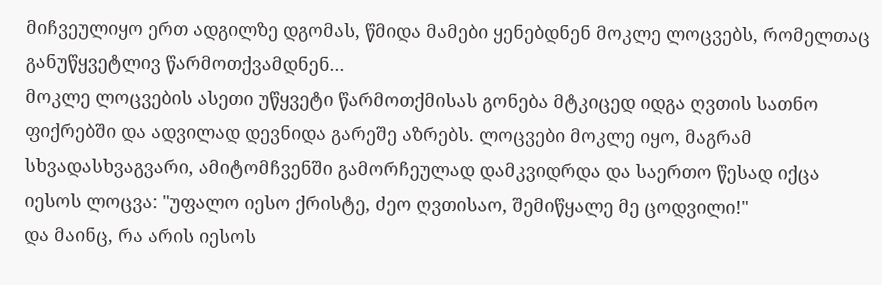მიჩვეულიყო ერთ ადგილზე დგომას, წმიდა მამები ყენებდნენ მოკლე ლოცვებს, რომელთაც განუწყვეტლივ წარმოთქვამდნენ...
მოკლე ლოცვების ასეთი უწყვეტი წარმოთქმისას გონება მტკიცედ იდგა ღვთის სათნო ფიქრებში და ადვილად დევნიდა გარეშე აზრებს. ლოცვები მოკლე იყო, მაგრამ სხვადასხვაგვარი, ამიტომჩვენში გამორჩეულად დამკვიდრდა და საერთო წესად იქცა იესოს ლოცვა: "უფალო იესო ქრისტე, ძეო ღვთისაო, შემიწყალე მე ცოდვილი!"
და მაინც, რა არის იესოს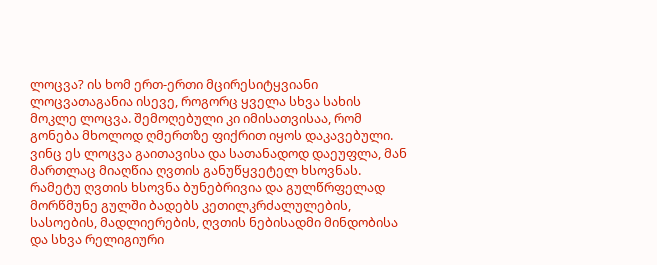ლოცვა? ის ხომ ერთ-ერთი მცირესიტყვიანი ლოცვათაგანია ისევე, როგორც ყველა სხვა სახის მოკლე ლოცვა. შემოღებული კი იმისათვისაა, რომ გონება მხოლოდ ღმერთზე ფიქრით იყოს დაკავებული.
ვინც ეს ლოცვა გაითავისა და სათანადოდ დაეუფლა, მან მართლაც მიაღწია ღვთის განუწყვეტელ ხსოვნას. რამეტუ ღვთის ხსოვნა ბუნებრივია და გულწრფელად მორწმუნე გულში ბადებს კეთილკრძალულების, სასოების, მადლიერების, ღვთის ნებისადმი მინდობისა და სხვა რელიგიური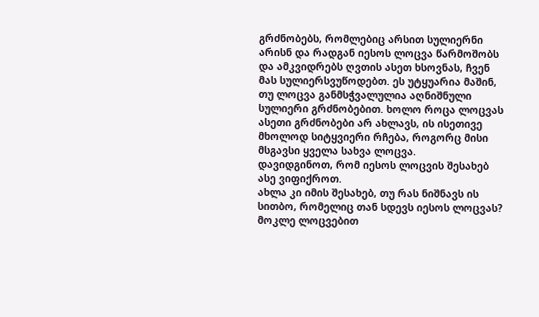გრძნობებს, რომლებიც არსით სულიერნი არისნ და რადგან იესოს ლოცვა წარმოშობს და ამკვიდრებს ღვთის ასეთ ხსოვნას, ჩვენ მას სულიერსვუწოდებთ. ეს უტყუარია მაშინ, თუ ლოცვა განმსჭვალულია აღნიშნული სულიერი გრძნობებით. ხოლო როცა ლოცვას ასეთი გრძნობები არ ახლავს, ის ისეთივე მხოლოდ სიტყვიერი რჩება, როგორც მისი მსგავსი ყველა სახვა ლოცვა.
დავიდგინოთ, რომ იესოს ლოცვის შესახებ ასე ვიფიქროთ.
ახლა კი იმის შესახებ, თუ რას ნიშნავს ის სითბო, რომელიც თან სდევს იესოს ლოცვას?
მოკლე ლოცვებით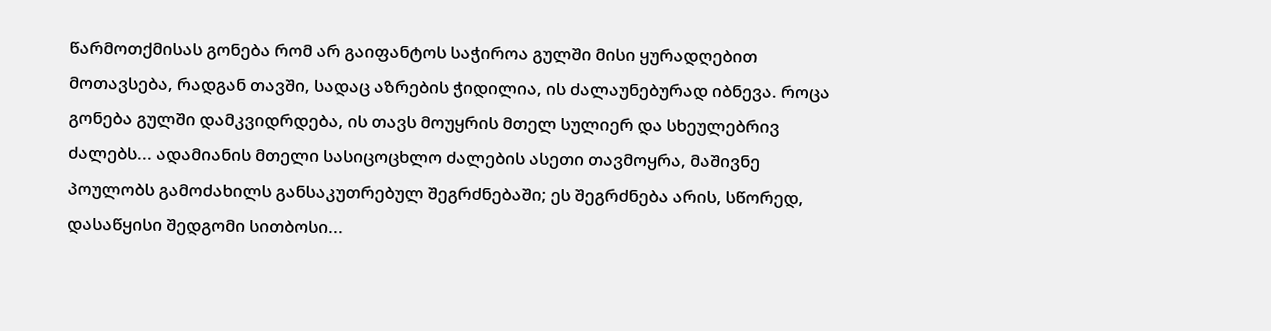წარმოთქმისას გონება რომ არ გაიფანტოს საჭიროა გულში მისი ყურადღებით მოთავსება, რადგან თავში, სადაც აზრების ჭიდილია, ის ძალაუნებურად იბნევა. როცა გონება გულში დამკვიდრდება, ის თავს მოუყრის მთელ სულიერ და სხეულებრივ ძალებს... ადამიანის მთელი სასიცოცხლო ძალების ასეთი თავმოყრა, მაშივნე პოულობს გამოძახილს განსაკუთრებულ შეგრძნებაში; ეს შეგრძნება არის, სწორედ, დასაწყისი შედგომი სითბოსი...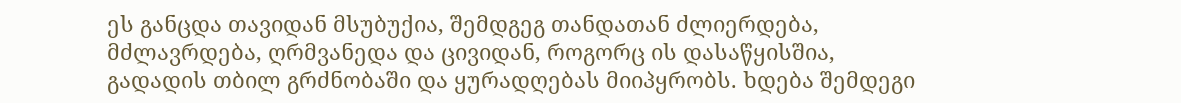ეს განცდა თავიდან მსუბუქია, შემდგეგ თანდათან ძლიერდება, მძლავრდება, ღრმვანედა და ცივიდან, როგორც ის დასაწყისშია, გადადის თბილ გრძნობაში და ყურადღებას მიიპყრობს. ხდება შემდეგი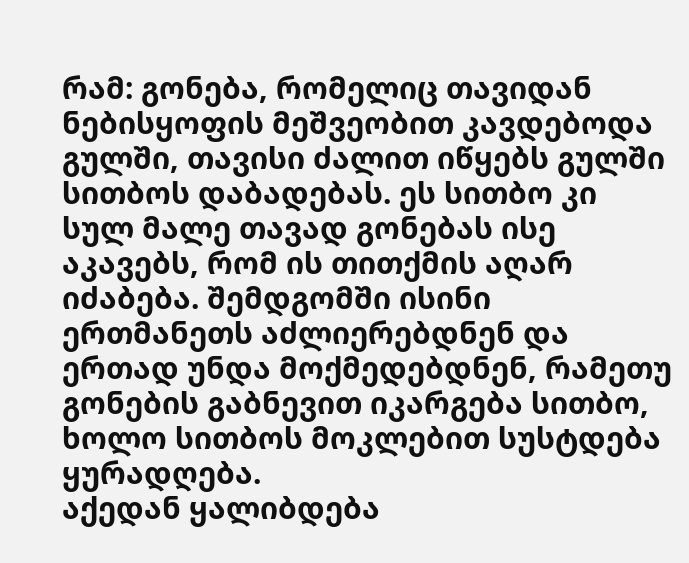რამ: გონება, რომელიც თავიდან ნებისყოფის მეშვეობით კავდებოდა გულში, თავისი ძალით იწყებს გულში სითბოს დაბადებას. ეს სითბო კი სულ მალე თავად გონებას ისე აკავებს, რომ ის თითქმის აღარ იძაბება. შემდგომში ისინი ერთმანეთს აძლიერებდნენ და ერთად უნდა მოქმედებდნენ, რამეთუ გონების გაბნევით იკარგება სითბო, ხოლო სითბოს მოკლებით სუსტდება ყურადღება.
აქედან ყალიბდება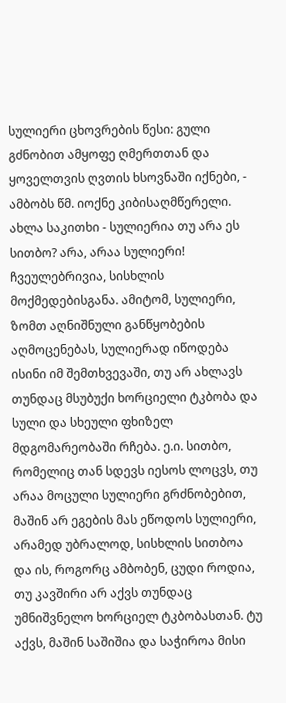სულიერი ცხოვრების წესი: გული გძნობით ამყოფე ღმერთთან და ყოველთვის ღვთის ხსოვნაში იქნები, - ამბობს წმ. იოქნე კიბისაღმწერელი.
ახლა საკითხი - სულიერია თუ არა ეს სითბო? არა, არაა სულიერი! ჩვეულებრივია, სისხლის მოქმედებისგანა. ამიტომ, სულიერი, ზომთ აღნიშნული განწყობების აღმოცენებას, სულიერად იწოდება ისინი იმ შემთხვევაში, თუ არ ახლავს თუნდაც მსუბუქი ხორციელი ტკბობა და სული და სხეული ფხიზელ მდგომარეობაში რჩება. ე.ი. სითბო, რომელიც თან სდევს იესოს ლოცვს, თუ არაა მოცული სულიერი გრძნობებით, მაშინ არ ეგების მას ეწოდოს სულიერი, არამედ უბრალოდ, სისხლის სითბოა და ის, როგორც ამბობენ, ცუდი როდია, თუ კავშირი არ აქვს თუნდაც უმნიშვნელო ხორციელ ტკბობასთან. ტუ აქვს, მაშინ საშიშია და საჭიროა მისი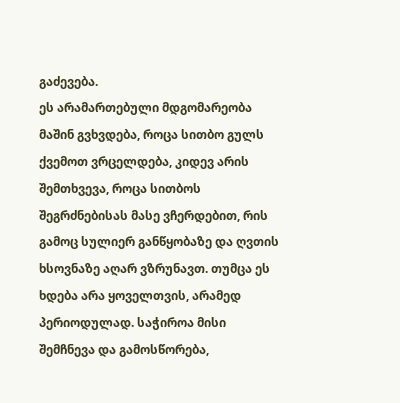გაძევება.
ეს არამართებული მდგომარეობა მაშინ გვხვდება, როცა სითბო გულს ქვემოთ ვრცელდება, კიდევ არის შემთხვევა, როცა სითბოს შეგრძნებისას მასე ვჩერდებით, რის გამოც სულიერ განწყობაზე და ღვთის ხსოვნაზე აღარ ვზრუნავთ. თუმცა ეს ხდება არა ყოველთვის, არამედ პერიოდულად. საჭიროა მისი შემჩნევა და გამოსწორება,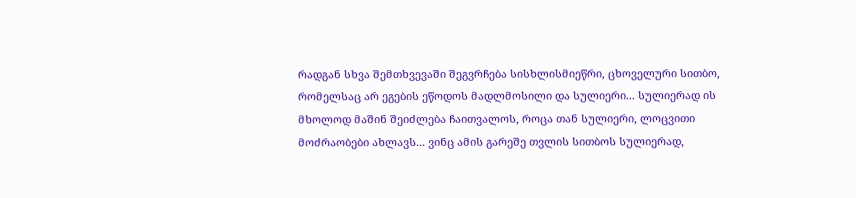რადგან სხვა შემთხვევაში შეგვრჩება სისხლისმიეწრი, ცხოველური სითბო, რომელსაც არ ეგების ეწოდოს მადლმოსილი და სულიერი... სულიერად ის მხოლოდ მაშინ შეიძლება ჩაითვალოს, როცა თან სულიერი, ლოცვითი მოძრაობები ახლავს... ვინც ამის გარეშე თვლის სითბოს სულიერად,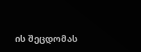ის შეცდომას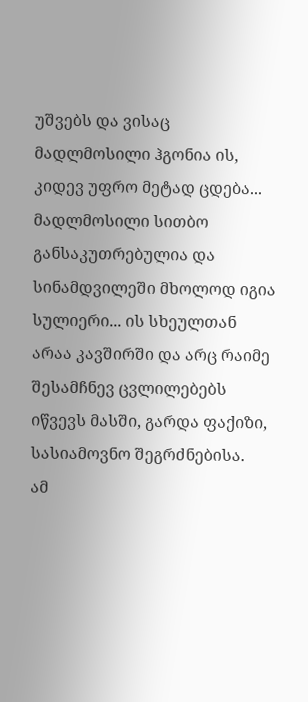უშვებს და ვისაც მადლმოსილი ჰგონია ის, კიდევ უფრო მეტად ცდება...
მადლმოსილი სითბო განსაკუთრებულია და სინამდვილეში მხოლოდ იგია სულიერი... ის სხეულთან არაა კავშირში და არც რაიმე შესამჩნევ ცვლილებებს იწვევს მასში, გარდა ფაქიზი, სასიამოვნო შეგრძნებისა.
ამ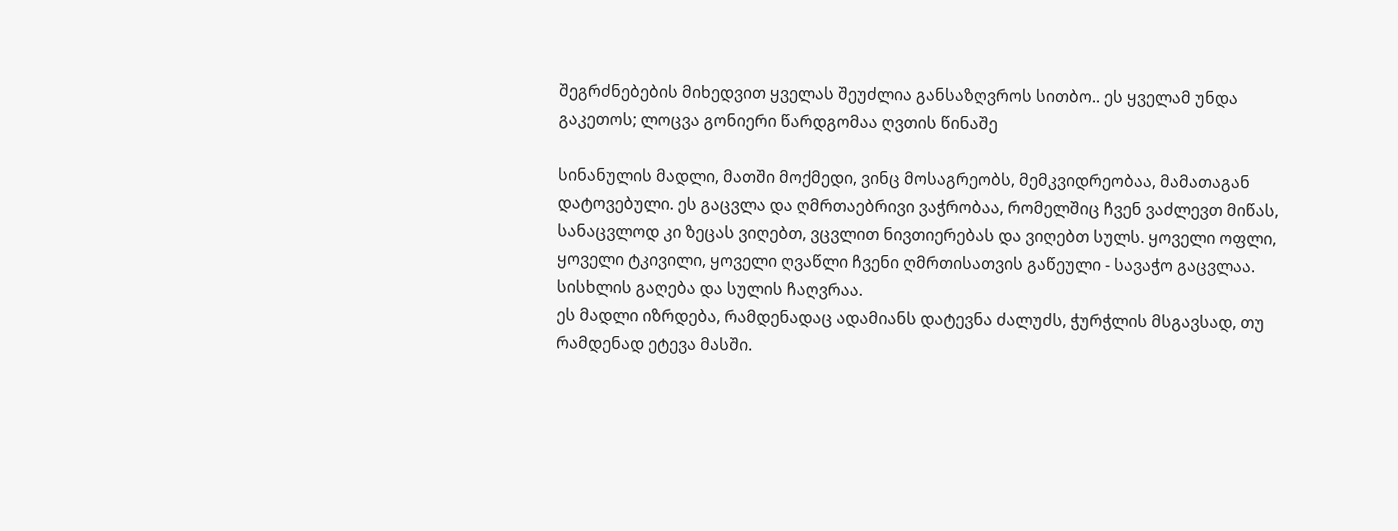შეგრძნებების მიხედვით ყველას შეუძლია განსაზღვროს სითბო.. ეს ყველამ უნდა გაკეთოს; ლოცვა გონიერი წარდგომაა ღვთის წინაშე

სინანულის მადლი, მათში მოქმედი, ვინც მოსაგრეობს, მემკვიდრეობაა, მამათაგან დატოვებული. ეს გაცვლა და ღმრთაებრივი ვაჭრობაა, რომელშიც ჩვენ ვაძლევთ მიწას, სანაცვლოდ კი ზეცას ვიღებთ, ვცვლით ნივთიერებას და ვიღებთ სულს. ყოველი ოფლი, ყოველი ტკივილი, ყოველი ღვაწლი ჩვენი ღმრთისათვის გაწეული - სავაჭო გაცვლაა. სისხლის გაღება და სულის ჩაღვრაა.
ეს მადლი იზრდება, რამდენადაც ადამიანს დატევნა ძალუძს, ჭურჭლის მსგავსად, თუ რამდენად ეტევა მასში.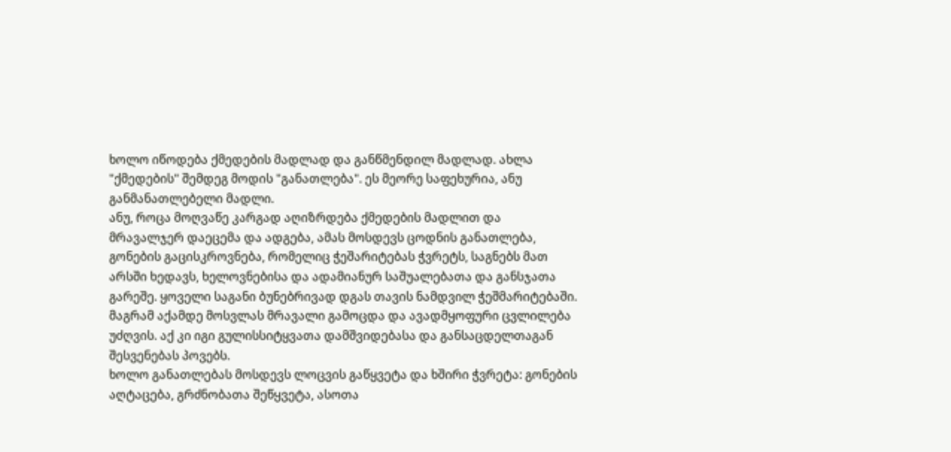ხოლო იწოდება ქმედების მადლად და განწმენდილ მადლად. ახლა "ქმედების" შემდეგ მოდის "განათლება". ეს მეორე საფეხურია, ანუ განმანათლებელი მადლი.
ანუ, როცა მოღვაწე კარგად აღიზრდება ქმედების მადლით და მრავალჯერ დაეცემა და ადგება, ამას მოსდევს ცოდნის განათლება, გონების გაცისკროვნება, რომელიც ჭეშარიტებას ჭვრეტს, საგნებს მათ არსში ხედავს, ხელოვნებისა და ადამიანურ საშუალებათა და განსჯათა გარეშე. ყოველი საგანი ბუნებრივად დგას თავის ნამდვილ ჭეშმარიტებაში. მაგრამ აქამდე მოსვლას მრავალი გამოცდა და ავადმყოფური ცვლილება უძღვის. აქ კი იგი გულისსიტყვათა დამშვიდებასა და განსაცდელთაგან შესვენებას პოვებს.
ხოლო განათლებას მოსდევს ლოცვის გაწყვეტა და ხშირი ჭვრეტა: გონების აღტაცება, გრძნობათა შეწყვეტა, ასოთა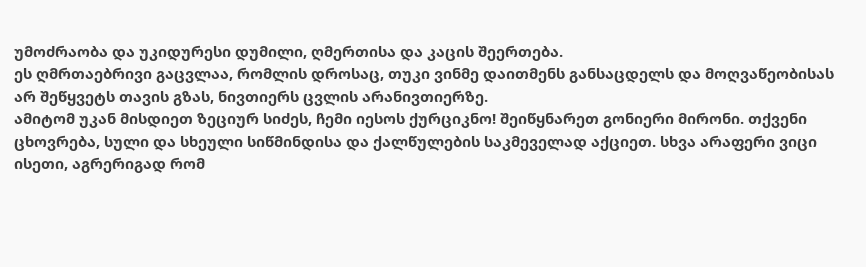უმოძრაობა და უკიდურესი დუმილი, ღმერთისა და კაცის შეერთება.
ეს ღმრთაებრივი გაცვლაა, რომლის დროსაც, თუკი ვინმე დაითმენს განსაცდელს და მოღვაწეობისას არ შეწყვეტს თავის გზას, ნივთიერს ცვლის არანივთიერზე.
ამიტომ უკან მისდიეთ ზეციურ სიძეს, ჩემი იესოს ქურციკნო! შეიწყნარეთ გონიერი მირონი. თქვენი ცხოვრება, სული და სხეული სიწმინდისა და ქალწულების საკმეველად აქციეთ. სხვა არაფერი ვიცი ისეთი, აგრერიგად რომ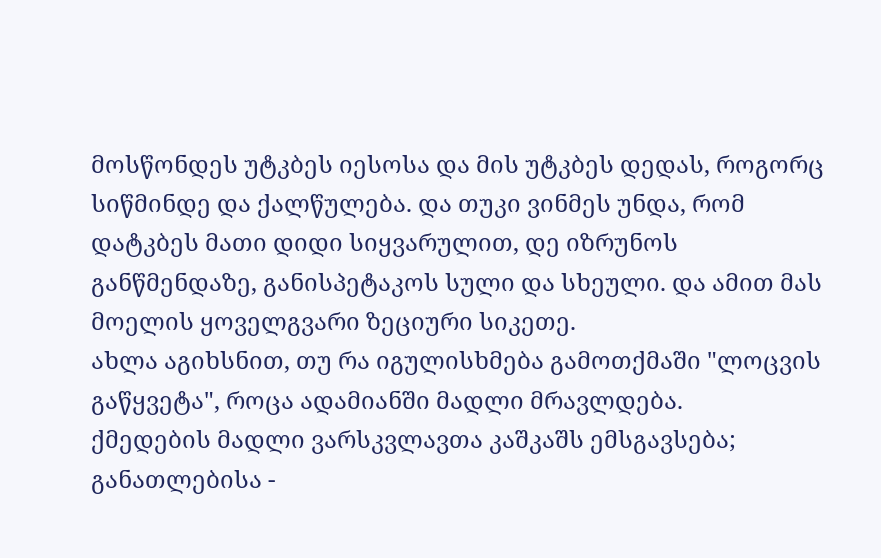მოსწონდეს უტკბეს იესოსა და მის უტკბეს დედას, როგორც სიწმინდე და ქალწულება. და თუკი ვინმეს უნდა, რომ დატკბეს მათი დიდი სიყვარულით, დე იზრუნოს განწმენდაზე, განისპეტაკოს სული და სხეული. და ამით მას მოელის ყოველგვარი ზეციური სიკეთე.
ახლა აგიხსნით, თუ რა იგულისხმება გამოთქმაში "ლოცვის გაწყვეტა", როცა ადამიანში მადლი მრავლდება.
ქმედების მადლი ვარსკვლავთა კაშკაშს ემსგავსება; განათლებისა -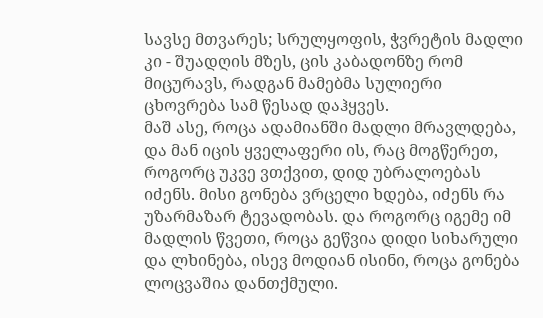სავსე მთვარეს; სრულყოფის, ჭვრეტის მადლი კი - შუადღის მზეს, ცის კაბადონზე რომ მიცურავს, რადგან მამებმა სულიერი ცხოვრება სამ წესად დაჰყვეს.
მაშ ასე, როცა ადამიანში მადლი მრავლდება, და მან იცის ყველაფერი ის, რაც მოგწერეთ, როგორც უკვე ვთქვით, დიდ უბრალოებას იძენს. მისი გონება ვრცელი ხდება, იძენს რა უზარმაზარ ტევადობას. და როგორც იგემე იმ მადლის წვეთი, როცა გეწვია დიდი სიხარული და ლხინება, ისევ მოდიან ისინი, როცა გონება ლოცვაშია დანთქმული.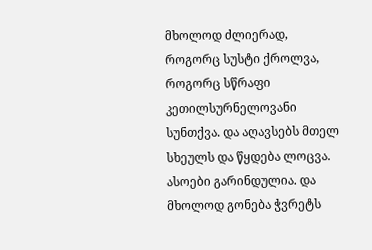მხოლოდ ძლიერად, როგორც სუსტი ქროლვა, როგორც სწრაფი კეთილსურნელოვანი სუნთქვა. და აღავსებს მთელ სხეულს და წყდება ლოცვა. ასოები გარინდულია. და მხოლოდ გონება ჭვრეტს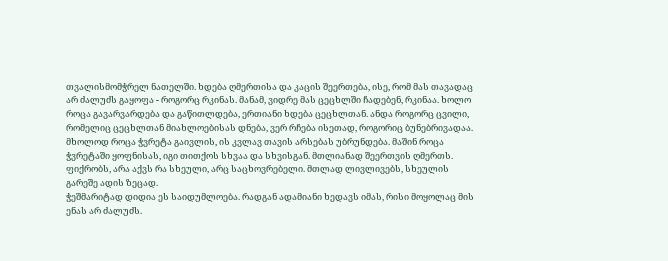თვალისმომჭრელ ნათელში. ხდება ღმერთისა და კაცის შეერთება, ისე, რომ მას თავადაც არ ძალუძს გაყოფა - როგორც რკინას. მანამ, ვიდრე მას ცეცხლში ჩადებენ, რკინაა. ხოლო როცა გავარვარდება და გაწითლდება, ერთიანი ხდება ცეცხლთან. ანდა როგორც ცვილი, რომელიც ცეცხლთან მიახლოებისას დნება, ვერ რჩება ისეთად, როგორიც ბუნებრივადაა.
მხოლოდ როცა ჭვრეტა გაივლის, ის კვლავ თავის არსებას უბრუნდება. მაშინ როცა ჭვრეტაში ყოფნისას, იგი თითქოს სხვაა და სხვისგან. მთლიანად შეერთვის ღმერთს. ფიქრობს, არა აქვს რა სხეული, არც საცხოვრებელი. მთლად ლივლივებს, სხეულის გარეშე ადის ზეცად.
ჭეშმარიტად დიდია ეს საიდუმლოება. რადგან ადამიანი ხედავს იმას, რისი მოყოლაც მის ენას არ ძალუძს.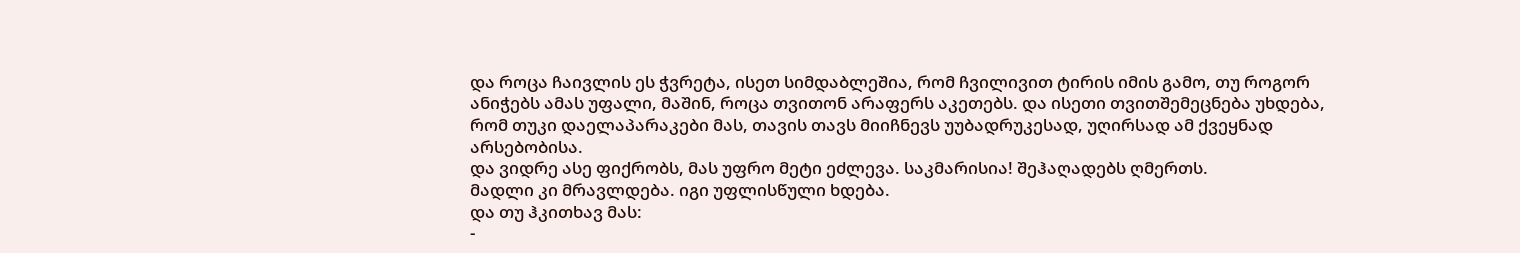და როცა ჩაივლის ეს ჭვრეტა, ისეთ სიმდაბლეშია, რომ ჩვილივით ტირის იმის გამო, თუ როგორ ანიჭებს ამას უფალი, მაშინ, როცა თვითონ არაფერს აკეთებს. და ისეთი თვითშემეცნება უხდება, რომ თუკი დაელაპარაკები მას, თავის თავს მიიჩნევს უუბადრუკესად, უღირსად ამ ქვეყნად არსებობისა.
და ვიდრე ასე ფიქრობს, მას უფრო მეტი ეძლევა. საკმარისია! შეჰაღადებს ღმერთს.
მადლი კი მრავლდება. იგი უფლისწული ხდება.
და თუ ჰკითხავ მას:
-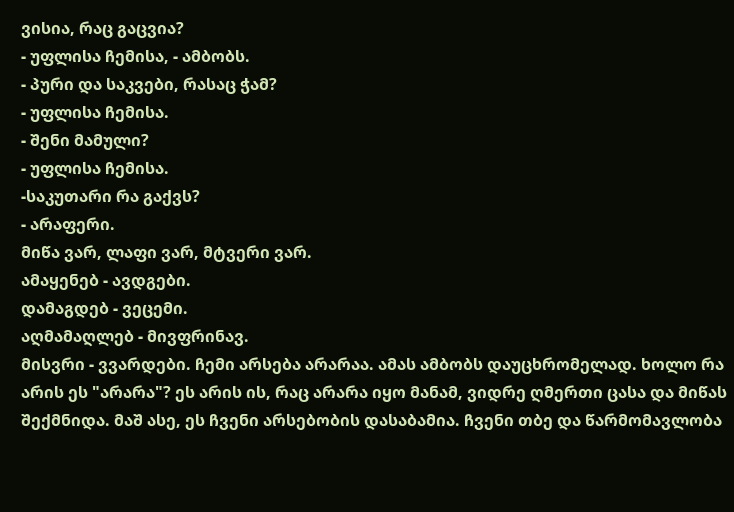ვისია, რაც გაცვია?
- უფლისა ჩემისა, - ამბობს.
- პური და საკვები, რასაც ჭამ?
- უფლისა ჩემისა.
- შენი მამული?
- უფლისა ჩემისა.
-საკუთარი რა გაქვს?
- არაფერი.
მიწა ვარ, ლაფი ვარ, მტვერი ვარ.
ამაყენებ - ავდგები.
დამაგდებ - ვეცემი.
აღმამაღლებ - მივფრინავ.
მისვრი - ვვარდები. ჩემი არსება არარაა. ამას ამბობს დაუცხრომელად. ხოლო რა არის ეს "არარა"? ეს არის ის, რაც არარა იყო მანამ, ვიდრე ღმერთი ცასა და მიწას შექმნიდა. მაშ ასე, ეს ჩვენი არსებობის დასაბამია. ჩვენი თბე და წარმომავლობა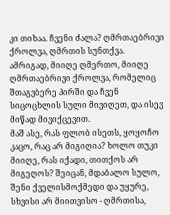კი თიხაა. ჩვენი ძალა? ღმრთაებრივი ქროლვა, ღმრთის სუნთქვა.
ამრიგად, მიიღე ღმერთო, მიიღე ღმრთაებრივი ქროლვა, რომელიც შთაგვბერე პირში და ჩვენ სიცოცხლის სული მივიღეთ, და ისევ მიწად მივიქცევით.
მაშ ასე, რას ფლობ ისეთს, ყოყოჩო კაცო, რაც არ მიგიღია? ხოლო თუკი მიიღე, რას იქადი, თითქოს არ მიგეღოს? შეიცან, მდაბალო სულო, შენი ქველისმოქმედი და უყურე, სხვისი არ მიითვისო - ღმრთისა,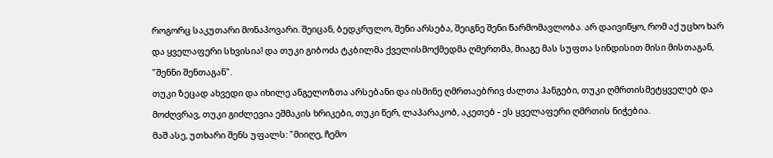როგორც საკუთარი მონაპოვარი. შეიცან, ბედკრულო, შენი არსება, შეიგნე შენი წარმომავლობა. არ დაივიწყო, რომ აქ უცხო ხარ და ყველაფერი სხვისია! და თუკი გიბოძა ტკბილმა ქველისმოქმედმა ღმერთმა, მიაგე მას სუფთა სინდისით მისი მისთაგან, "შენნი შენთაგან".
თუკი ზეცად ახვედი და იხილე ანგელოზთა არსებანი და ისმინე ღმრთაებრივ ძალთა ჰანგები, თუკი ღმრთისმეტყველებ და მოძღვრავ, თუკი გიძლევია ეშმაკის ხრიკები, თუკი წერ, ლაპარაკობ, აკეთებ - ეს ყველაფერი ღმრთის ნიჭებია.
მაშ ასე, უთხარი შენს უფალს: "მიიღე, ჩემო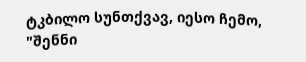ტკბილო სუნთქვავ, იესო ჩემო, "შენნი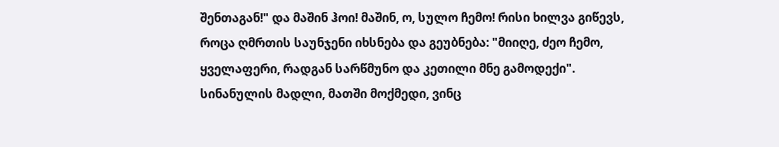შენთაგან!" და მაშინ ჰოი! მაშინ, ო, სულო ჩემო! რისი ხილვა გიწევს, როცა ღმრთის საუნჯენი იხსნება და გეუბნება: "მიიღე, ძეო ჩემო, ყველაფერი, რადგან სარწმუნო და კეთილი მნე გამოდექი". სინანულის მადლი, მათში მოქმედი, ვინც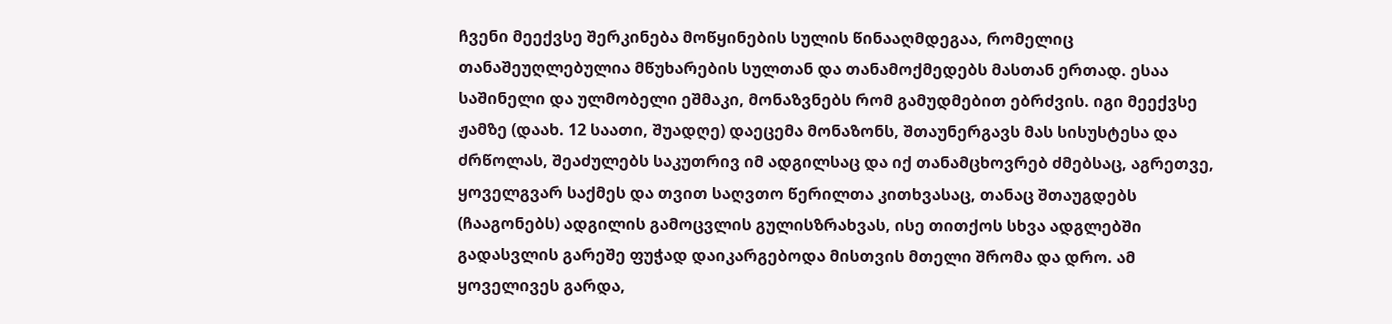ჩვენი მეექვსე შერკინება მოწყინების სულის წინააღმდეგაა, რომელიც თანაშეუღლებულია მწუხარების სულთან და თანამოქმედებს მასთან ერთად. ესაა საშინელი და ულმობელი ეშმაკი, მონაზვნებს რომ გამუდმებით ებრძვის. იგი მეექვსე ჟამზე (დაახ. 12 საათი, შუადღე) დაეცემა მონაზონს, შთაუნერგავს მას სისუსტესა და ძრწოლას, შეაძულებს საკუთრივ იმ ადგილსაც და იქ თანამცხოვრებ ძმებსაც, აგრეთვე, ყოველგვარ საქმეს და თვით საღვთო წერილთა კითხვასაც, თანაც შთაუგდებს (ჩააგონებს) ადგილის გამოცვლის გულისზრახვას, ისე თითქოს სხვა ადგლებში გადასვლის გარეშე ფუჭად დაიკარგებოდა მისთვის მთელი შრომა და დრო. ამ ყოველივეს გარდა,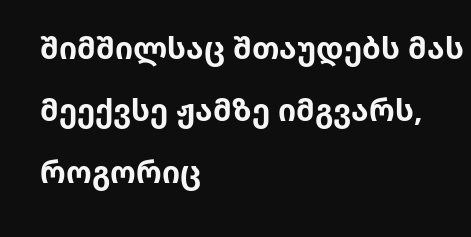შიმშილსაც შთაუდებს მას მეექვსე ჟამზე იმგვარს, როგორიც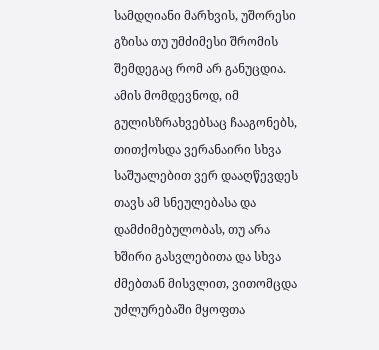სამდღიანი მარხვის, უშორესი გზისა თუ უმძიმესი შრომის შემდეგაც რომ არ განუცდია. ამის მომდევნოდ, იმ გულისზრახვებსაც ჩააგონებს, თითქოსდა ვერანაირი სხვა საშუალებით ვერ დააღწევდეს თავს ამ სნეულებასა და დამძიმებულობას, თუ არა ხშირი გასვლებითა და სხვა ძმებთან მისვლით, ვითომცდა უძლურებაში მყოფთა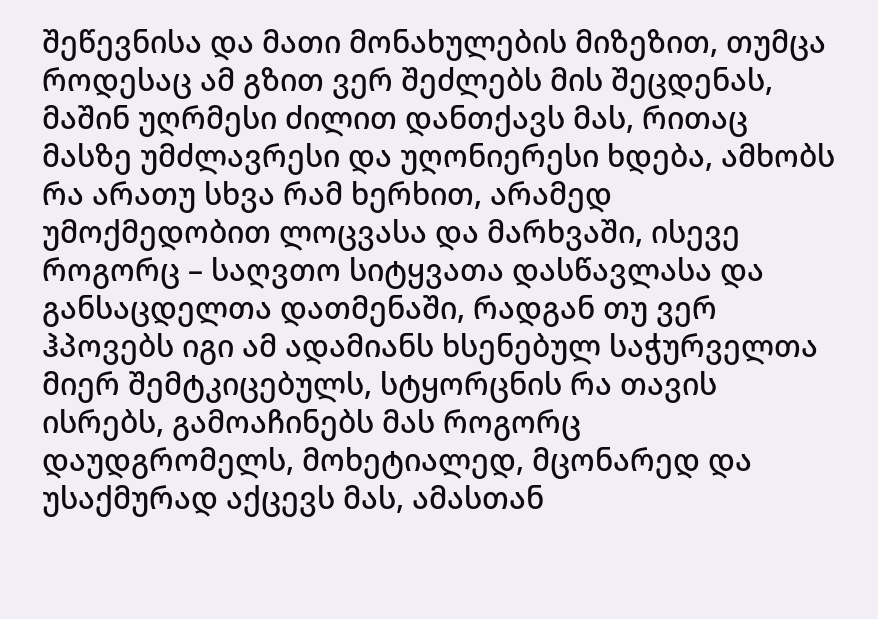შეწევნისა და მათი მონახულების მიზეზით, თუმცა როდესაც ამ გზით ვერ შეძლებს მის შეცდენას, მაშინ უღრმესი ძილით დანთქავს მას, რითაც მასზე უმძლავრესი და უღონიერესი ხდება, ამხობს რა არათუ სხვა რამ ხერხით, არამედ უმოქმედობით ლოცვასა და მარხვაში, ისევე როგორც – საღვთო სიტყვათა დასწავლასა და განსაცდელთა დათმენაში, რადგან თუ ვერ ჰპოვებს იგი ამ ადამიანს ხსენებულ საჭურველთა მიერ შემტკიცებულს, სტყორცნის რა თავის ისრებს, გამოაჩინებს მას როგორც დაუდგრომელს, მოხეტიალედ, მცონარედ და უსაქმურად აქცევს მას, ამასთან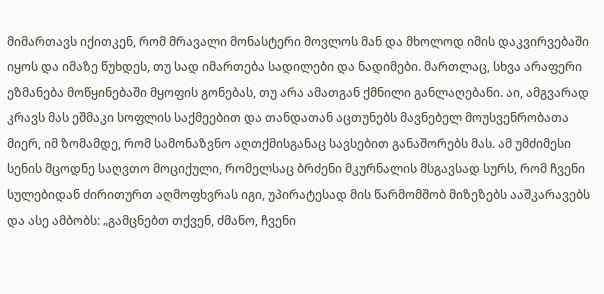მიმართავს იქითკენ, რომ მრავალი მონასტერი მოვლოს მან და მხოლოდ იმის დაკვირვებაში იყოს და იმაზე წუხდეს, თუ სად იმართება სადილები და ნადიმები. მართლაც, სხვა არაფერი ეზმანება მოწყინებაში მყოფის გონებას, თუ არა ამათგან ქმნილი განლაღებანი. აი, ამგვარად კრავს მას ეშმაკი სოფლის საქმეებით და თანდათან აცთუნებს მავნებელ მოუსვენრობათა მიერ, იმ ზომამდე, რომ სამონაზვნო აღთქმისგანაც სავსებით განაშორებს მას. ამ უმძიმესი სენის მცოდნე საღვთო მოციქული, რომელსაც ბრძენი მკურნალის მსგავსად სურს, რომ ჩვენი სულებიდან ძირითურთ აღმოფხვრას იგი, უპირატესად მის წარმომშობ მიზეზებს ააშკარავებს და ასე ამბობს: „გამცნებთ თქვენ, ძმანო, ჩვენი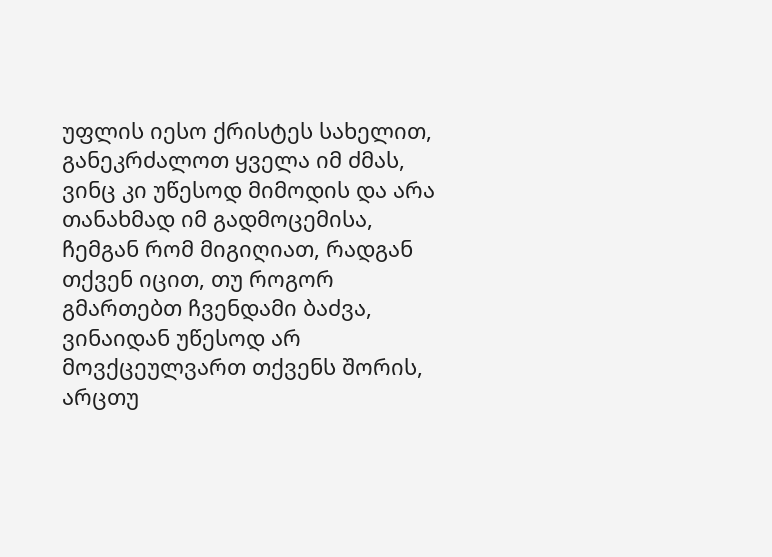უფლის იესო ქრისტეს სახელით, განეკრძალოთ ყველა იმ ძმას, ვინც კი უწესოდ მიმოდის და არა თანახმად იმ გადმოცემისა, ჩემგან რომ მიგიღიათ, რადგან თქვენ იცით, თუ როგორ გმართებთ ჩვენდამი ბაძვა, ვინაიდან უწესოდ არ მოვქცეულვართ თქვენს შორის, არცთუ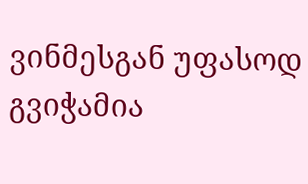ვინმესგან უფასოდ გვიჭამია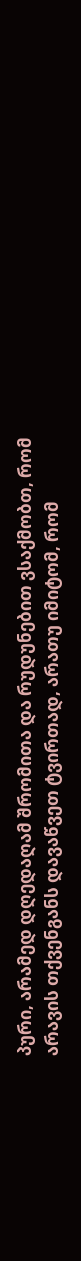პური, არამედ დღედაღამ შრომითა და რუდუნებით ვსაქმობთ, რომ არავის თქვენგანს დავაწვეთ ტვირთად, არათუ იმიტომ, რომ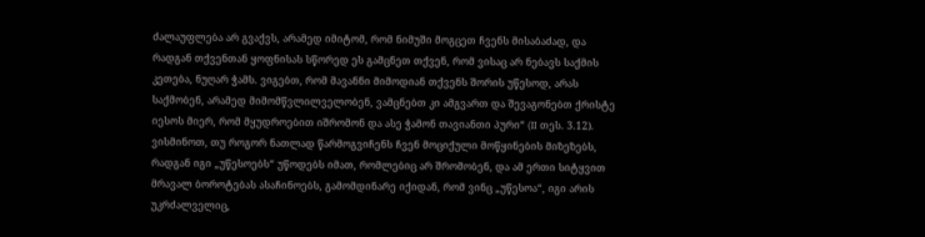ძალაუფლება არ გვაქვს, არამედ იმიტომ, რომ ნიმუში მოგცეთ ჩვენს მისაბაძად, და რადგან თქვენთან ყოფნისას სწორედ ეს გამცნეთ თქვენ, რომ ვისაც არ ნებავს საქმის კეთება, ნუღარ ჭამს. ვიგებთ, რომ მავანნი მიმოდიან თქვენს შორის უწესოდ, არას საქმობენ, არამედ მიმომწვლილველობენ, ვამცნებთ კი ამგვართ და შევაგონებთ ქრისტე იესოს მიერ, რომ მყუდროებით იშრომონ და ასე ჭამონ თავიანთი პური“ (II თეს. 3.12). ვისმინოთ, თუ როგორ ნათლად წარმოგვიჩენს ჩვენ მოციქული მოწყინების მიზეზებს, რადგან იგი „უწესოებს“ უწოდებს იმათ, რომლებიც არ შრომობენ, და ამ ერთი სიტყვით მრავალ ბოროტებას ასაჩინოებს, გამომდინარე იქიდან, რომ ვინც „უწესოა“, იგი არის უკრძალველიც,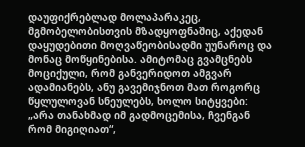დაუფიქრებლად მოლაპარაკეც, მგმობელობისთვის მზადყოფნაშიც, აქედან დაყუდებითი მოღვაწეობისადმი უუნაროც და მონაც მოწყინებისა. ამიტომაც გვამცნებს მოციქული, რომ განვერიდოთ ამგვარ ადამიანებს, ანუ გავემიჯნოთ მათ როგორც წყლულოვან სნეულებს, ხოლო სიტყვები: „არა თანახმად იმ გადმოცემისა, ჩვენგან რომ მიგიღიათ“,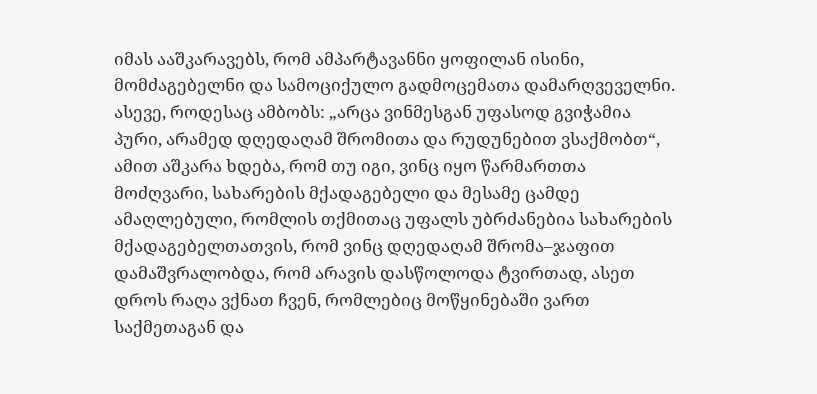იმას ააშკარავებს, რომ ამპარტავანნი ყოფილან ისინი, მომძაგებელნი და სამოციქულო გადმოცემათა დამარღვეველნი. ასევე, როდესაც ამბობს: „არცა ვინმესგან უფასოდ გვიჭამია პური, არამედ დღედაღამ შრომითა და რუდუნებით ვსაქმობთ“, ამით აშკარა ხდება, რომ თუ იგი, ვინც იყო წარმართთა მოძღვარი, სახარების მქადაგებელი და მესამე ცამდე ამაღლებული, რომლის თქმითაც უფალს უბრძანებია სახარების მქადაგებელთათვის, რომ ვინც დღედაღამ შრომა–ჯაფით დამაშვრალობდა, რომ არავის დასწოლოდა ტვირთად, ასეთ დროს რაღა ვქნათ ჩვენ, რომლებიც მოწყინებაში ვართ საქმეთაგან და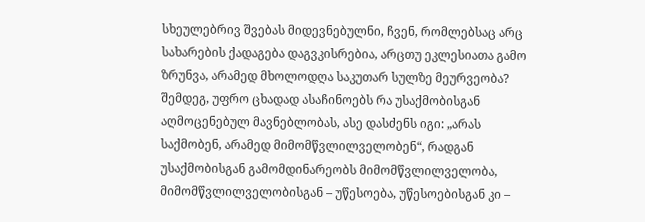სხეულებრივ შვებას მიდევნებულნი, ჩვენ, რომლებსაც არც სახარების ქადაგება დაგვკისრებია, არცთუ ეკლესიათა გამო ზრუნვა, არამედ მხოლოდღა საკუთარ სულზე მეურვეობა? შემდეგ, უფრო ცხადად ასაჩინოებს რა უსაქმობისგან აღმოცენებულ მავნებლობას, ასე დასძენს იგი: „არას საქმობენ, არამედ მიმომწვლილველობენ“, რადგან უსაქმობისგან გამომდინარეობს მიმომწვლილველობა, მიმომწვლილველობისგან – უწესოება, უწესოებისგან კი –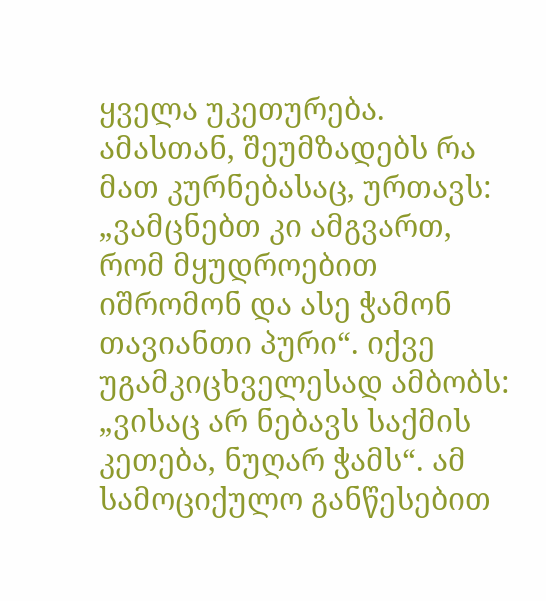ყველა უკეთურება. ამასთან, შეუმზადებს რა მათ კურნებასაც, ურთავს: „ვამცნებთ კი ამგვართ, რომ მყუდროებით იშრომონ და ასე ჭამონ თავიანთი პური“. იქვე უგამკიცხველესად ამბობს: „ვისაც არ ნებავს საქმის კეთება, ნუღარ ჭამს“. ამ სამოციქულო განწესებით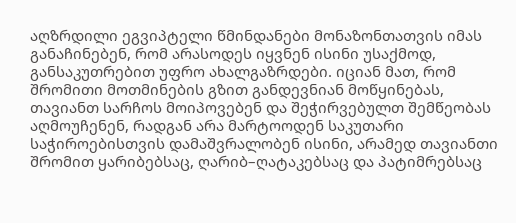აღზრდილი ეგვიპტელი წმინდანები მონაზონთათვის იმას განაჩინებენ, რომ არასოდეს იყვნენ ისინი უსაქმოდ, განსაკუთრებით უფრო ახალგაზრდები. იციან მათ, რომ შრომითი მოთმინების გზით განდევნიან მოწყინებას, თავიანთ სარჩოს მოიპოვებენ და შეჭირვებულთ შემწეობას აღმოუჩენენ, რადგან არა მარტოოდენ საკუთარი საჭიროებისთვის დამაშვრალობენ ისინი, არამედ თავიანთი შრომით ყარიბებსაც, ღარიბ–ღატაკებსაც და პატიმრებსაც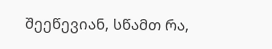შეეწევიან, სწამთ რა,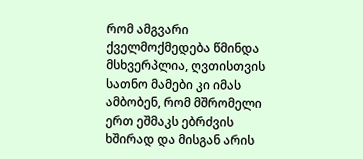რომ ამგვარი ქველმოქმედება წმინდა მსხვერპლია, ღვთისთვის სათნო მამები კი იმას ამბობენ, რომ მშრომელი ერთ ეშმაკს ებრძვის ხშირად და მისგან არის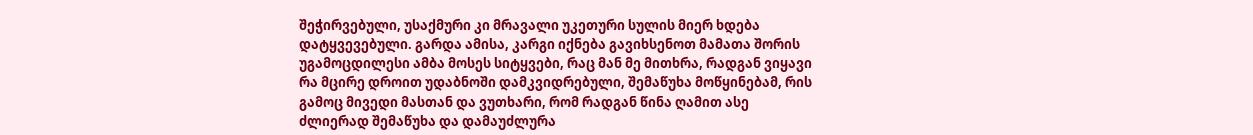შეჭირვებული, უსაქმური კი მრავალი უკეთური სულის მიერ ხდება დატყვევებული. გარდა ამისა, კარგი იქნება გავიხსენოთ მამათა შორის უგამოცდილესი ამბა მოსეს სიტყვები, რაც მან მე მითხრა, რადგან ვიყავი რა მცირე დროით უდაბნოში დამკვიდრებული, შემაწუხა მოწყინებამ, რის გამოც მივედი მასთან და ვუთხარი, რომ რადგან წინა ღამით ასე ძლიერად შემაწუხა და დამაუძლურა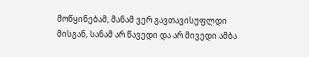მოწყინებამ, მანამ ვერ გავთავისუფლდი მისგან, სანამ არ წავედი და არ მივედი ამბა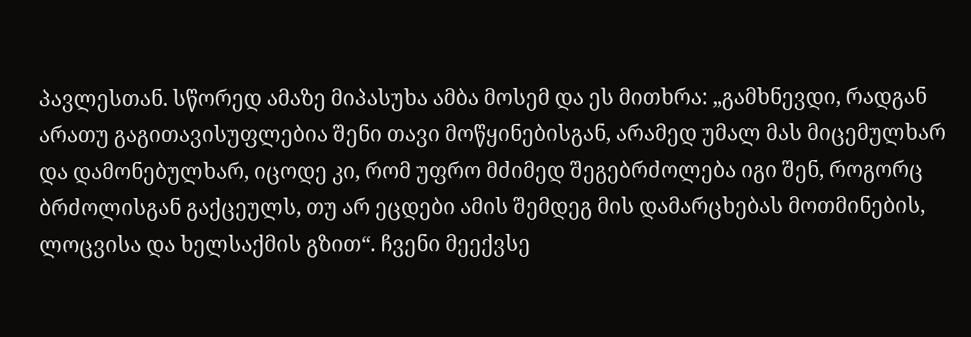პავლესთან. სწორედ ამაზე მიპასუხა ამბა მოსემ და ეს მითხრა: „გამხნევდი, რადგან არათუ გაგითავისუფლებია შენი თავი მოწყინებისგან, არამედ უმალ მას მიცემულხარ და დამონებულხარ, იცოდე კი, რომ უფრო მძიმედ შეგებრძოლება იგი შენ, როგორც ბრძოლისგან გაქცეულს, თუ არ ეცდები ამის შემდეგ მის დამარცხებას მოთმინების, ლოცვისა და ხელსაქმის გზით“. ჩვენი მეექვსე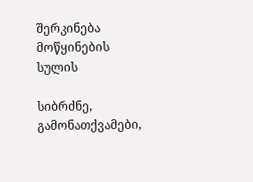შერკინება მოწყინების სულის

სიბრძნე, გამონათქვამები,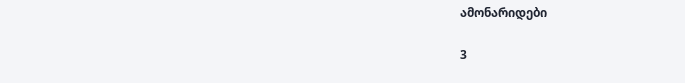ამონარიდები

3